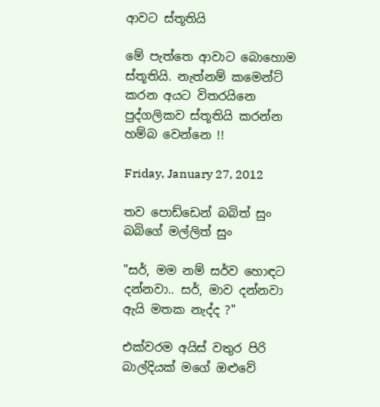ආවට ස්තූතියි

මේ පැත්තෙ ආවාට බොහොම ස්තූතියි. නැත්නම් කමෙන්ට් කරන අයට විතරයිනෙ පුද්ගලිකව ස්තූතියි කරන්න හම්බ වෙන්නෙ !!

Friday, January 27, 2012

තව පොඩ්ඩෙන් බබිත් සුං බබිගේ මල්ලිත් සුං

"සර්, මම නම් සර්ව හොඳට දන්නවා.. සර්, මාව දන්නවා ඇයි මතක නැද්ද ?"

එක්වරම අයිස් වතුර පිරි බාල්දියක් මගේ ඔළුවේ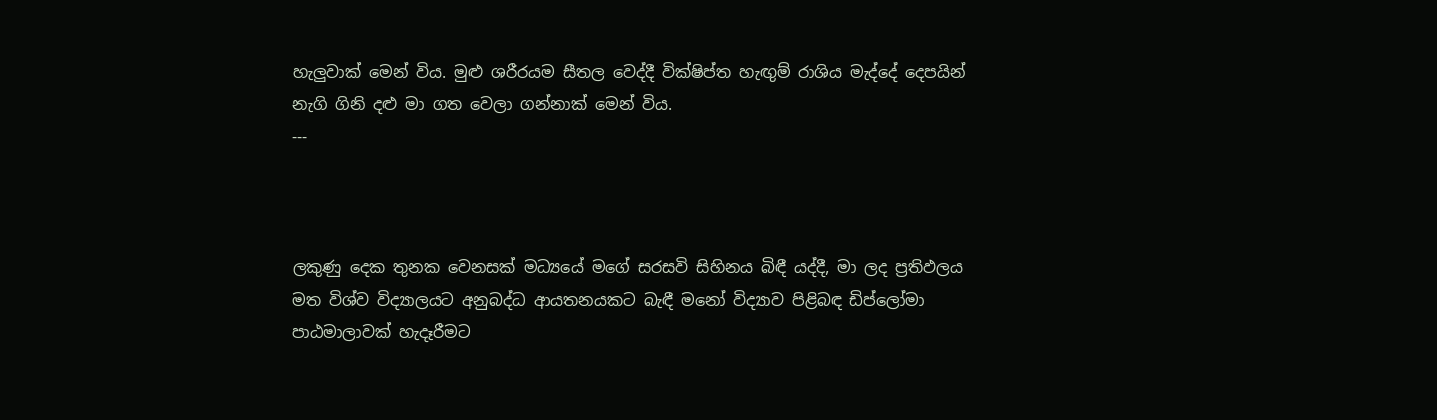හැලුවාක් මෙන් විය. මුළු ශරීරයම සීතල වෙද්දී වික්ෂිප්ත හැඟුම් රාශිය මැද්දේ දෙපයින් නැගි ගිනි දළු මා ගත වෙලා ගන්නාක් මෙන් විය.
---



ලකුණු දෙක තුනක වෙනසක් මධ්‍යයේ මගේ සරසවි සිහිනය බිඳී යද්දී, මා ලද ප්‍රතිඵලය මත විශ්ව විද්‍යාලයට අනුබද්ධ ආයතනයකට බැඳී මනෝ විද්‍යාව පිළිබඳ ඩිප්ලෝමා පාඨමාලාවක් හැදෑරීමට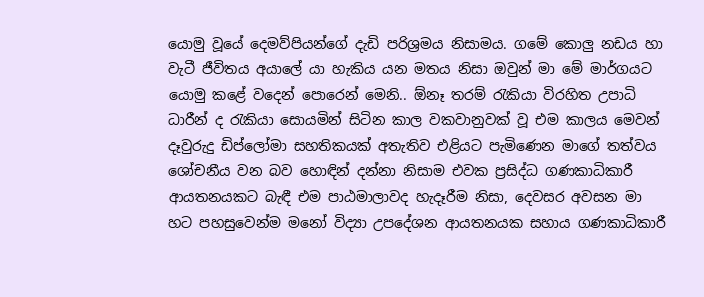යොමු වූයේ දෙමව්පියන්ගේ දැඩි පරිශ්‍රමය නිසාමය. ගමේ කොලු නඩය හා වැටී ජීවිතය අයාලේ යා හැකිය යන මතය නිසා ඔවුන් මා මේ මාර්ගයට යොමු කළේ වදෙන් පොරෙන් මෙනි.. ඕනෑ තරම් රැකියා විරහිත උපාධි ධාරීන් ද රැකියා සොයමින් සිටින කාල වකවානුවක් වූ එම කාලය මෙවන් දෑවුරුදු ඩිප්ලෝමා සහතිකයක් අතැතිව එළියට පැමිණෙන මාගේ තත්වය ශෝචනීය වන බව හොඳින් දන්නා නිසාම එවක ප්‍රසිද්ධ ගණකාධිකාරී ආයතනයකට බැඳී එම පාඨමාලාවද හැදෑරීම නිසා, දෙවසර අවසන මා හට පහසුවෙන්ම මනෝ විද්‍යා උපදේශන ආයතනයක සහාය ගණකාධිකාරී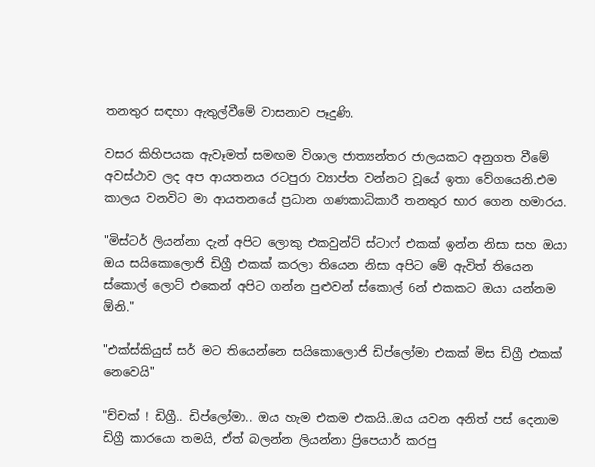තනතුර සඳහා ඇතුල්වීමේ වාසනාව පෑදුණි.

වසර කිහිපයක ඇවෑමත් සමඟම විශාල ජාත්‍යන්තර ජාලයකට අනුගත වීමේ අවස්ථාව ලද අප ආයතනය රටපුරා ව්‍යාප්ත වන්නට වූයේ ඉතා වේගයෙනි.එම කාලය වනවිට මා ආයතනයේ ප්‍රධාන ගණකාධිකාරී තනතුර භාර ගෙන හමාරය.

"මිස්ටර් ලියන්නා දැන් අපිට ලොකු එකවුන්ට් ස්ටාෆ් එකක් ඉන්න නිසා සහ ඔයා ඔය සයිකොලොජි ඩිග්‍රී එකක් කරලා තියෙන නිසා අපිට මේ ඇවිත් තියෙන ස්කොල් ලොට් එකෙන් අපිට ගන්න පුළුවන් ස්කොල් 6න් එකකට ඔයා යන්නම ඕනි."

"එක්ස්කියුස් සර් මට තියෙන්නෙ සයිකොලොජි ඩිප්ලෝමා එකක් මිස ඩිග්‍රී එකක් නෙවෙයි"

"ච්චක් ! ඩිග්‍රී.. ඩිප්ලෝමා.. ඔය හැම එකම එකයි..ඔය යවන අනිත් පස් දෙනාම ඩිග්‍රී කාරයො තමයි, ඒත් බලන්න ලියන්නා ප්‍රිපෙයාර් කරපු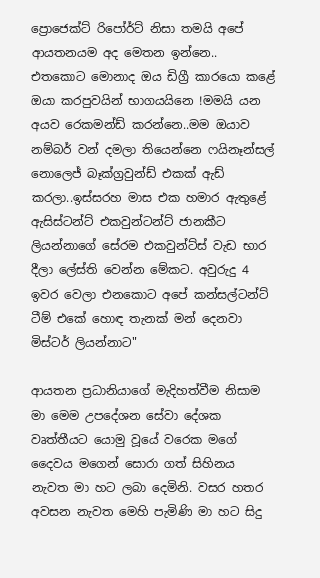ප්‍රොජෙක්ට් රිපෝර්ට් නිසා තමයි අපේ ආයතනයම අද මෙතන ඉන්නෙ.. එතකොට මොනාද ඔය ඩිග්‍රී කාරයො කළේ ඔයා කරපුවයින් භාගයයිනෙ !මමයි යන අයව රෙකමන්ඩ් කරන්නෙ..මම ඔයාව නම්බර් වන් දමලා තියෙන්නෙ ෆයිනෑන්සල් නොලෙජ් බෑක්ග්‍රවුන්ඩ් එකක් ඇඩ් කරලා..ඉස්සරහ මාස එක හමාර ඇතුළේ ඇසිස්ටන්ට් එකවුන්ටන්ට් ජානකීට ලියන්නාගේ සේරම එකවුන්ට්ස් වැඩ භාර දීලා ලේස්ති වෙන්න මේකට. අවුරුදු 4 ඉවර වෙලා එනකොට අපේ කන්සල්ටන්ට් ටීම් එකේ හොඳ තැනක් මන් දෙනවා මිස්ටර් ලියන්නාට"

ආයතන ප්‍රධානියාගේ මැදිහත්වීම නිසාම මා මෙම උපදේශන සේවා දේශක වෘත්තීයට යොමු වූයේ වරෙක මගේ දෛවය මගෙන් සොරා ගත් සිහිනය නැවත මා හට ලබා දෙමිනි. වසර හතර අවසන නැවත මෙහි පැමිණි මා හට සිදු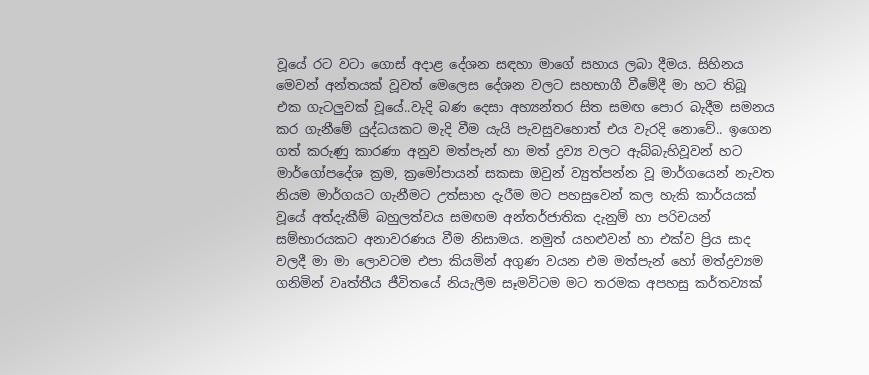වූයේ රට වටා ගොස් අදාළ දේශන සඳහා මාගේ සහාය ලබා දීමය. සිහිනය මෙවන් අන්තයක් වූවත් මෙලෙස දේශන වලට සහභාගී වීමේදී මා හට තිබූ එක ගැටලුවක් වූයේ..වැදි බණ දෙසා අහ්‍යන්තර සිත සමඟ පොර බැදීම සමනය කර ගැනීමේ යුද්ධයකට මැදි වීම යැයි පැවසුවහොත් එය වැරදි නොවේ.. ඉගෙන ගත් කරුණු කාරණා අනුව මත්පැන් හා මත් ද්‍රව්‍ය වලට ඇබ්බැහිවූවන් හට මාර්ගෝපදේශ ක්‍රම, ක්‍රමෝපායන් සකසා ඔවුන් ව්‍යුත්පන්න වූ මාර්ගයෙන් නැවත නියම මාර්ගයට ගැනීමට උත්සාහ දැරීම මට පහසුවෙන් කල හැකි කාර්යයක් වූයේ අත්දැකීම් බහුලත්වය සමඟම අන්තර්ජාතික දැනුම් හා පරිචයන් සම්භාරයකට අනාවරණය වීම නිසාමය. නමුත් යහළුවන් හා එක්ව ප්‍රිය සාද වලදී මා මා ලොවටම එපා කියමින් අගුණ වයන එම මත්පැන් හෝ මත්ද්‍රව්‍යම ගනිමින් වෘත්තීය ජීවිතයේ නියැලීම සෑමවිටම මට තරමක අපහසු කර්තව්‍යක්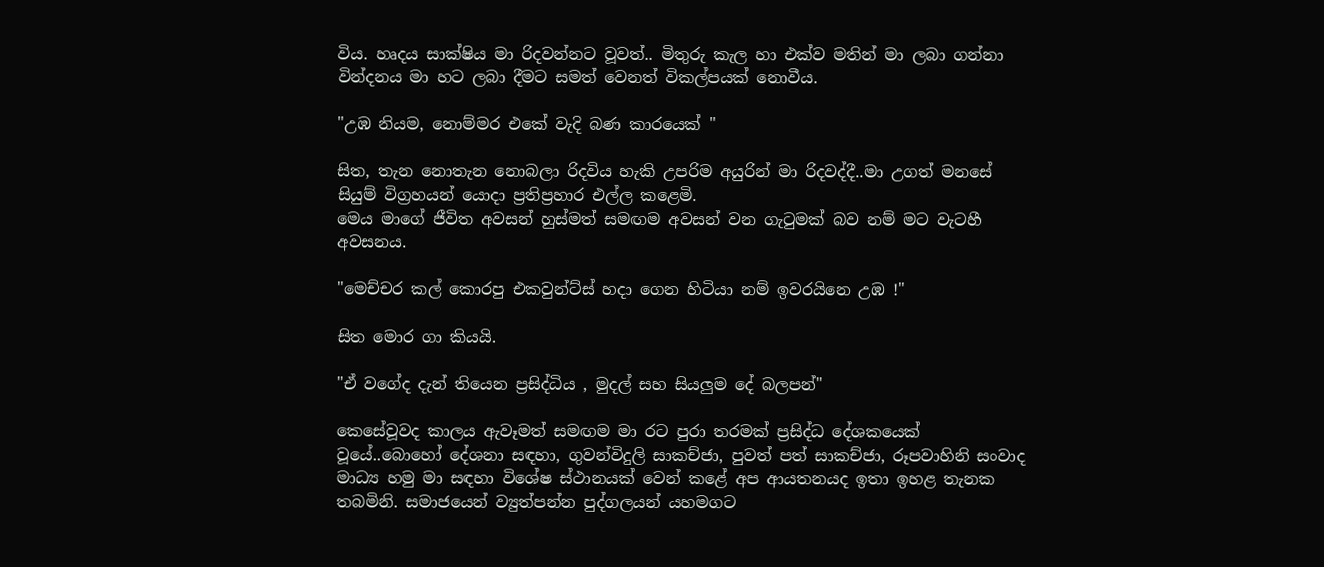විය. හෘදය සාක්ෂිය මා රිදවන්නට වූවත්.. මිතුරු කැල හා එක්ව මතින් මා ලබා ගන්නා වින්දනය මා හට ලබා දීමට සමත් වෙනත් විකල්පයක් නොවීය.

"උඹ නියම, නොම්මර එකේ වැදි බණ කාරයෙක් "

සිත, තැන නොතැන නොබලා රිදවිය හැකි උපරිම අයුරින් මා රිදවද්දී..මා උගත් මනසේ සියුම් විග්‍රහයන් යොදා ප්‍රතිප්‍රහාර එල්ල කළෙමි.
මෙය මාගේ ජීවිත අවසන් හුස්මත් සමඟම අවසන් වන ගැටුමක් බව නම් මට වැටහී අවසනය.

"මෙච්චර කල් කොරපු එකවුන්ට්ස් හදා ගෙන හිටියා නම් ඉවරයිනෙ උඹ !"

සිත මොර ගා කියයි.

"ඒ වගේද දැන් තියෙන ප්‍රසිද්ධිය , මුදල් සහ සියලුම දේ බලපන්"

කෙසේවූවද කාලය ඇවෑමත් සමඟම මා රට පුරා තරමක් ප්‍රසිද්ධ දේශකයෙක් වූයේ..බොහෝ දේශනා සඳහා, ගුවන්විදුලි සාකච්ජා, පුවත් පත් සාකච්ජා, රූපවාහිනි සංවාද මාධ්‍ය හමු මා සඳහා විශේෂ ස්ථානයක් වෙන් කළේ අප ආයතනයද ඉතා ඉහළ තැනක තබමිනි. සමාජයෙන් ව්‍යුත්පන්න පුද්ගලයන් යහමගට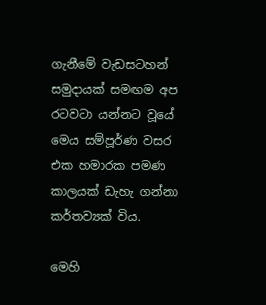ගැනීමේ වැඩසටහන් සමුදායක් සමඟම අප රටවටා යන්නට වූයේ මෙය සම්පූර්ණ වසර එක හමාරක පමණ කාලයක් ඩැහැ ගන්නා කර්තව්‍යක් විය.

මෙහි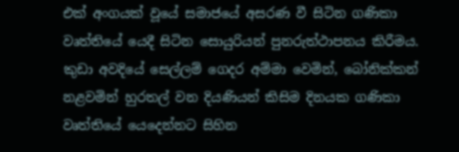එක් අංගයක් වූයේ සමාජයේ අසරණ වී සිටින ගණිකා වෘත්තියේ යෙදී සිටින සොයුරියන් පුනරුත්ථාපනය කිරීමය. කුඩා අවදියේ සෙල්ලම් ගෙදර අම්මා වෙමින්, බෝනික්කන් නළවමින් හුරතල් වන දියණියන් කිසිම දිනයක ගණිකා වෘත්තියේ යෙදෙන්නට සිහින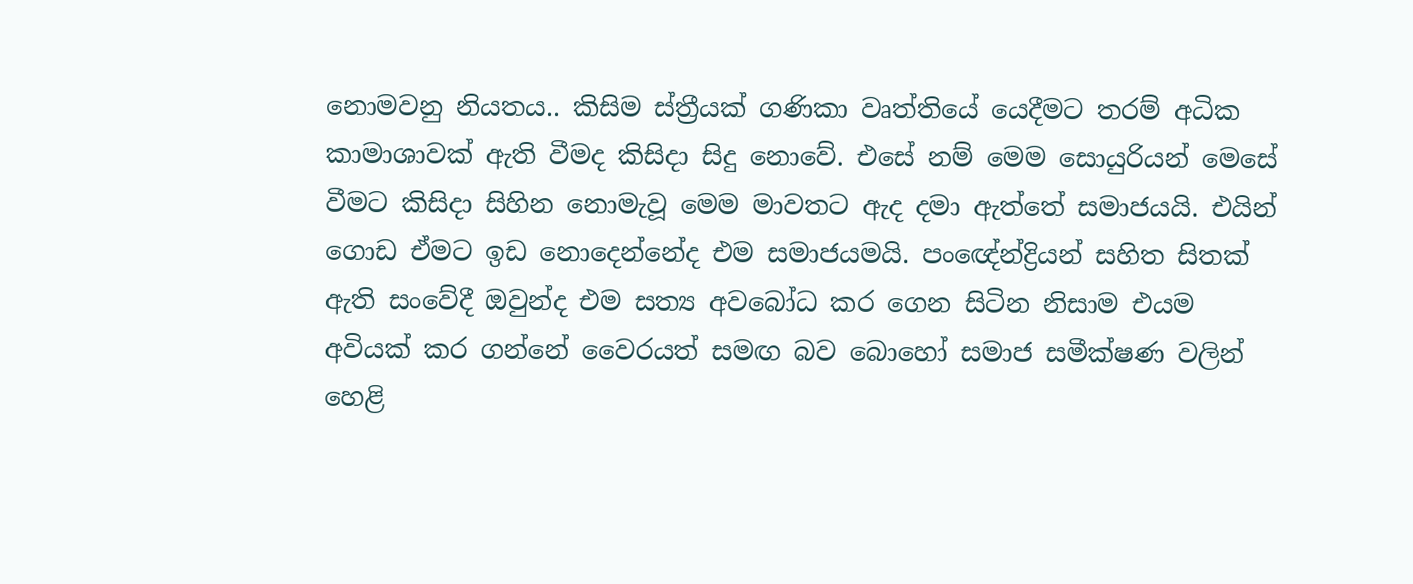නොමවනු නියතය.. කිසිම ස්ත්‍රීයක් ගණිකා වෘත්තියේ යෙදීමට තරම් අධික කාමාශාවක් ඇති වීමද කිසිදා සිදු නොවේ. එසේ නම් මෙම සොයුරියන් මෙසේ වීමට කිසිදා සිහින නොමැවූ මෙම මාවතට ඇද දමා ඇත්තේ සමාජයයි. එයින් ගොඩ ඒමට ඉඩ නොදෙන්නේද එම සමාජයමයි. පංඥේන්ද්‍රියන් සහිත සිතක් ඇති සංවේදී ඔවුන්ද එම සත්‍ය අවබෝධ කර ගෙන සිටින නිසාම එයම අවියක් කර ගන්නේ වෛරයත් සමඟ බව බොහෝ සමාජ සමීක්ෂණ වලින් හෙළි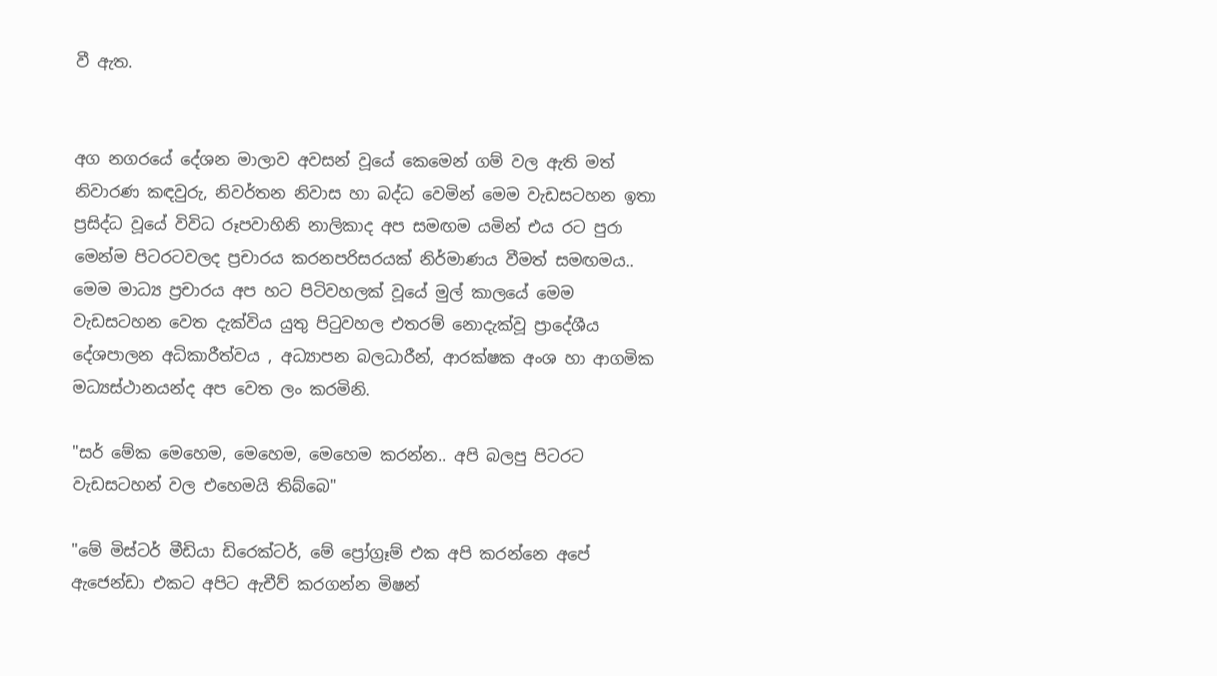වී ඇත.


අග නගරයේ දේශන මාලාව අවසන් වූයේ කෙමෙන් ගම් වල ඇති මත් නිවාරණ කඳවුරු, නිවර්තන නිවාස හා බද්ධ වෙමින් මෙම වැඩසටහන ඉතා ප්‍රසිද්ධ වූයේ විවිධ රූපවාහිනි නාලිකාද අප සමඟම යමින් එය රට පුරා මෙන්ම පිටරටවලද ප්‍රචාරය කරනපරිසරයක් නිර්මාණය වීමත් සමඟමය.. මෙම මාධ්‍ය ප්‍රචාරය අප හට පිටිවහලක් වූයේ මුල් කාලයේ මෙම වැඩසටහන වෙත දැක්විය යුතු පිටුවහල එතරම් නොදැක්වූ ප්‍රාදේශීය දේශපාලන අධිකාරීත්වය , අධ්‍යාපන බලධාරීන්, ආරක්ෂක අංශ හා ආගමික මධ්‍යස්ථානයන්ද අප වෙත ලං කරමිනි.

"සර් මේක මෙහෙම, මෙහෙම, මෙහෙම කරන්න.. අපි බලපු පිටරට වැඩසටහන් වල එහෙමයි තිබ්බෙ"

"මේ මිස්ටර් මීඩියා ඩිරෙක්ටර්, මේ ප්‍රෝග්‍රෑම් එක අපි කරන්නෙ අපේ ඇජෙන්ඩා එකට අපිට ඇචීව් කරගන්න මිෂන්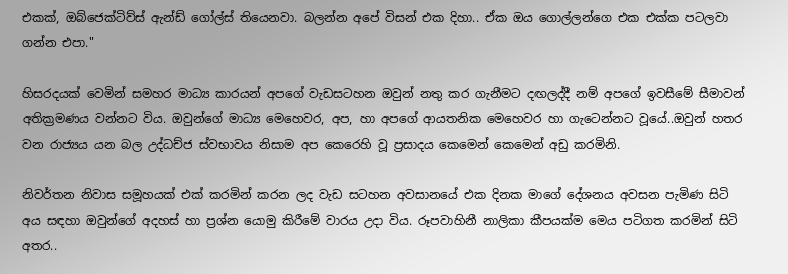එකක්, ඔබ්ජෙක්ටිව්ස් ඇන්ඩ් ගෝල්ස් තියෙනවා. බලන්න අපේ විසන් එක දිහා.. ඒක ඔය ගොල්ලන්ගෙ එක එක්ක පටලවා ගන්න එපා."

හිසරදයක් වෙමින් සමහර මාධ්‍ය කාරයන් අපගේ වැඩසටහන ඔවුන් නතු කර ගැනීමට දඟලද්දී නම් අපගේ ඉවසීමේ සීමාවන් අතික්‍රමණය වන්නට විය. ඔවුන්ගේ මාධ්‍ය මෙහෙවර, අප, හා අපගේ ආයතනික මෙහෙවර හා ගැටෙන්නට වූයේ..ඔවුන් හතර වන රාජ්‍යය යන බල උද්ධච්ජ ස්වභාවය නිසාම අප කෙරෙහි වූ ප්‍රසාදය කෙමෙන් කෙමෙන් අඩු කරමිනි.

නිවර්තන නිවාස සමූහයක් එක් කරමින් කරන ලද වැඩ සටහන අවසානයේ එක දිනක මාගේ දේශනය අවසන පැමිණ සිටි අය සඳහා ඔවුන්ගේ අදහස් හා ප්‍රශ්න යොමු කිරීමේ වාරය උදා විය. රූපවාහිනී නාලිකා කීපයක්ම මෙය පටිගත කරමින් සිටි අතර..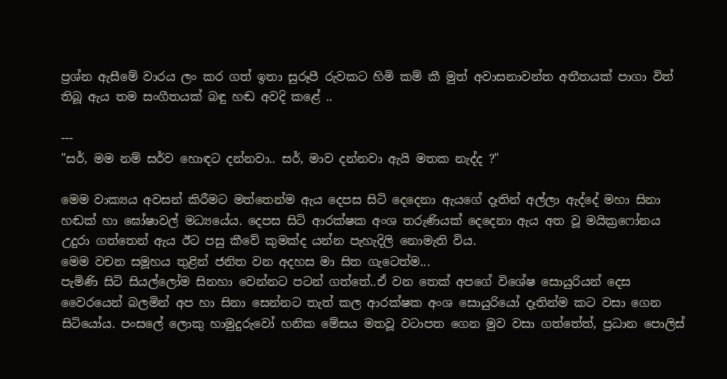ප්‍රශ්න ඇසීමේ වාරය ලං කර ගත් ඉතා සුරූපී රුවකට හිමි කම් කී මුත් අවාසනාවන්ත අතීතයක් පාගා විත් තිබූ ඇය තම සංගීතයක් බඳු හඬ අවදි කළේ ..

---
"සර්, මම නම් සර්ව හොඳට දන්නවා.. සර්, මාව දන්නවා ඇයි මතක නැද්ද ?"

මෙම වාක්‍යය අවසන් කිරීමට මත්තෙන්ම ඇය දෙපස සිටි දෙදෙනා ඇයගේ දෑතින් අල්ලා ඇද්දේ මහා සිනා හඬක් හා ඝෝෂාවල් මධ්‍යයේය. දෙපස සිටි ආරක්ෂක අංශ තරුණියක් දෙදෙනා ඇය අත වූ මයික්‍රෆෝනය උදුරා ගත්තෙන් ඇය ඊට පසු කීවේ කුමක්ද යන්න පැහැදිලි නොමැති විය.
මෙම වචන සමූහය තුළින් ජනිත වන අදහස මා සිත ගැටෙත්ම...
පැමිණි සිටි සියල්ලෝම සිනහා වෙන්නට පටන් ගත්තේ..ඒ වන තෙක් අපගේ විශේෂ සොයුරියන් දෙස වෛරයෙන් බලමින් අප හා සිනා සෙන්නට තැත් කල ආරක්ෂක අංශ සොයුරියෝ දෑතින්ම කට වසා ගෙන සිටියෝය. පංසලේ ලොකු හාමුදුරුවෝ හනික මේසය මතවූ වටාපත ගෙන මුව වසා ගත්තේත්, ප්‍රධාන පොලිස්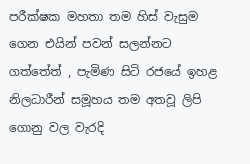පරීක්ෂක මහතා තම හිස් වැසුම ගෙන එයින් පවන් සලන්නට ගත්තේත් , පැමිණ සිටි රජයේ ඉහළ නිලධාරීන් සමූහය තම අතවූ ලිපි ගොනු වල වැරදි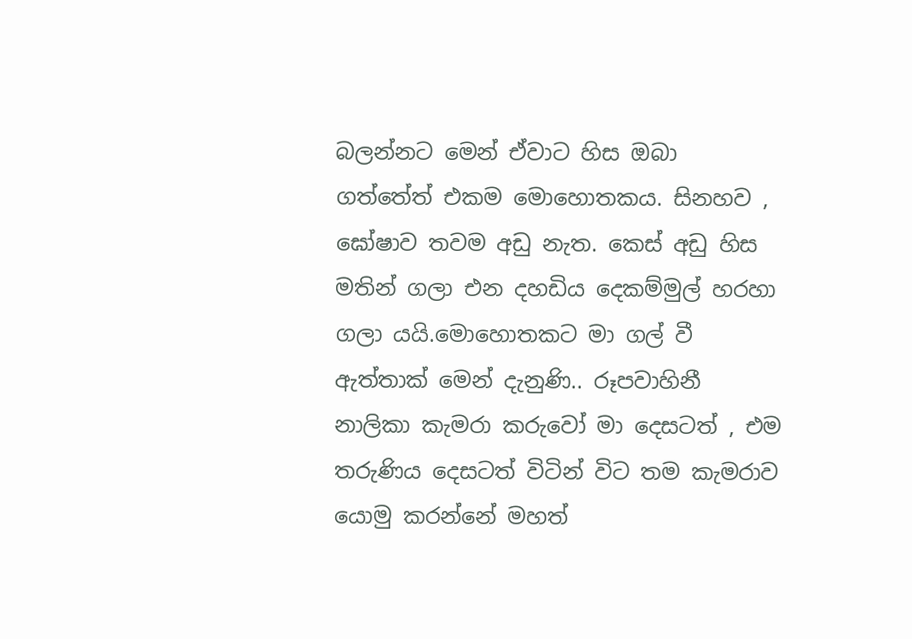බලන්නට මෙන් ඒවාට හිස ඔබා ගත්තේත් එකම මොහොතකය. සිනහව , ඝෝෂාව තවම අඩු නැත. කෙස් අඩු හිස මතින් ගලා එන දහඩිය දෙකම්මුල් හරහා ගලා යයි.මොහොතකට මා ගල් වී ඇත්තාක් මෙන් දැනුණි.. රූපවාහිනී නාලිකා කැමරා කරුවෝ මා දෙසටත් , එම තරුණිය දෙසටත් විටින් විට තම කැමරාව යොමු කරන්නේ මහත්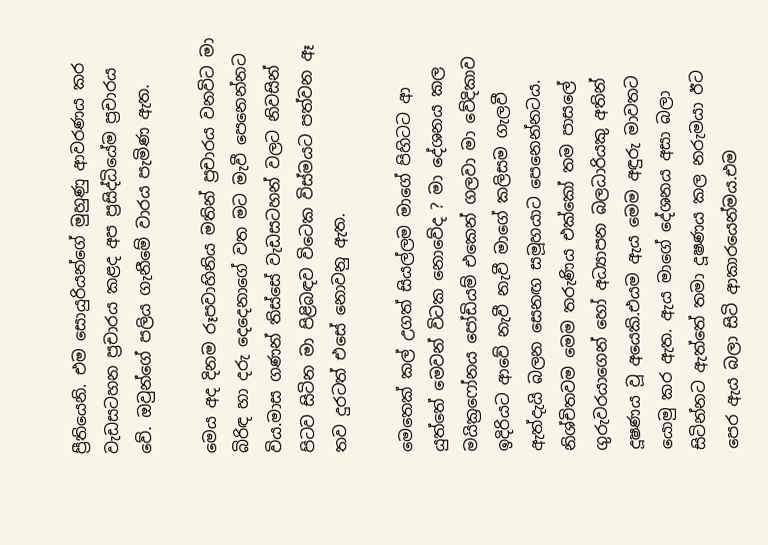ප්‍රීතියෙනි. එම සොයුරියන්ගේ මුහුණු ආවරණය කර වැඩසටහන ප්‍රචාරය කළද අප ප්‍රසිද්ධියේම ප්‍රචාරය වේ. ඔවුන්ගේ පලිය ගැනීමේ වාරය පැමිණ ඇත.

මෙය අද දිනම රූපවාහිනිය මතින් ප්‍රචාරය වනවිට මා බිරිඳ හා දරු දෙදෙනාගේ වත මට මැවී පෙනෙන්නට විය.මාස ගණන් තිස්සේ වැඩසටහන් වලට නිවසින් පිටව සිටින මා පිළිබඳව විටෙක විස්මයට පත්වන ඈ තව දුරටත් එසේ නොවනු ඇත.

මෙතෙක් කල් උගත් සියල්ලම මාගේ පිහිටට ආ යුත්තේ මෙවන් විටක නොවේද ? මා දේශනය කල මයික්‍රෆෝනය පෝඩියම් එකෙන් ගලවා මා වේදිකාව ඉදිරියට ආවේ නැවී නැවී මාගේ කලිසම ගැලවී ඇත්දැයි බලන සෙනඟ සමූහයාට පෙනෙන්නටය. නිශ්චිතවම මෙම තරුණිය එක්කෝ තම පාසලේ ගුරුවරයාගෙන් හෝ අධ්‍යාපන බලධාරියකු අතින් දූෂණය වූ අයෙකි.එයම ඇය මෙම අඳුරු මාවතට යොමු කර ඇත. ඇය මාගේ දේශනය අසා බලා සිටින්නට ඇත්තේ තමා දූෂණය කල නරුමයා ඊට පෙර ඇය බලා සිටි ආකාරයෙන්මය.එම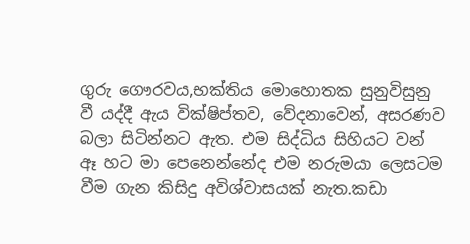ගුරු ගෞරවය,භක්තිය මොහොතක සුනුවිසුනු වී යද්දී ඇය වික්ෂිප්තව, වේදනාවෙන්, අසරණව බලා සිටින්නට ඇත. එම සිද්ධිය සිහියට වන් ඈ හට මා පෙනෙන්නේද එම නරුමයා ලෙසටම වීම ගැන කිසිදු අවිශ්වාසයක් නැත.කඩා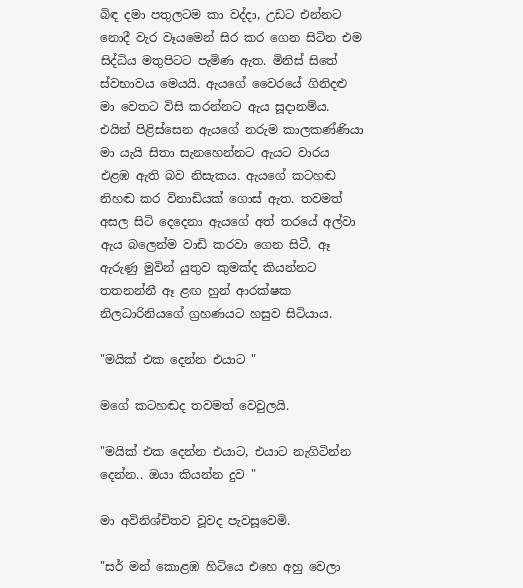බිඳ දමා පතුලටම කා වද්දා, උඩට එන්නට නොදී වැර වෑයමෙන් සිර කර ගෙන සිටින එම සිද්ධිය මතුපිටට පැමිණ ඇත. මිනිස් සිතේ ස්වභාවය මෙයයි. ඇයගේ වෛරයේ ගිනිදළු මා වෙතට විසි කරන්නට ඇය සූදානම්ය. එයින් පිළිස්සෙන ඇයගේ නරුම කාලකණ්ණියා මා යැයි සිතා සැනහෙන්නට ඇයට වාරය එළඹ ඇති බව නිසැකය. ඇයගේ කටහඬ නිහඬ කර විනාඩියක් ගොස් ඇත. තවමත් අසල සිටි දෙදෙනා ඇයගේ අත් තරයේ අල්වා ඇය බලෙන්ම වාඩි කරවා ගෙන සිටී. ඈ ඇරුණු මුවින් යුතුව කුමක්ද කියන්නට තතනන්නී ඈ ළඟ හුන් ආරක්ෂක නිලධාරිනියගේ ග්‍රහණයට හසුව සිටියාය.

"මයික් එක දෙන්න එයාට "

මගේ කටහඬද තවමත් වෙවුලයි.

"මයික් එක දෙන්න එයාට, එයාට නැගිටින්න දෙන්න.. ඔයා කියන්න දුව "

මා අවිනිශ්චිතව වූවද පැවසූවෙමි.

"සර් මන් කොළඹ හිටියෙ එහෙ අහු වෙලා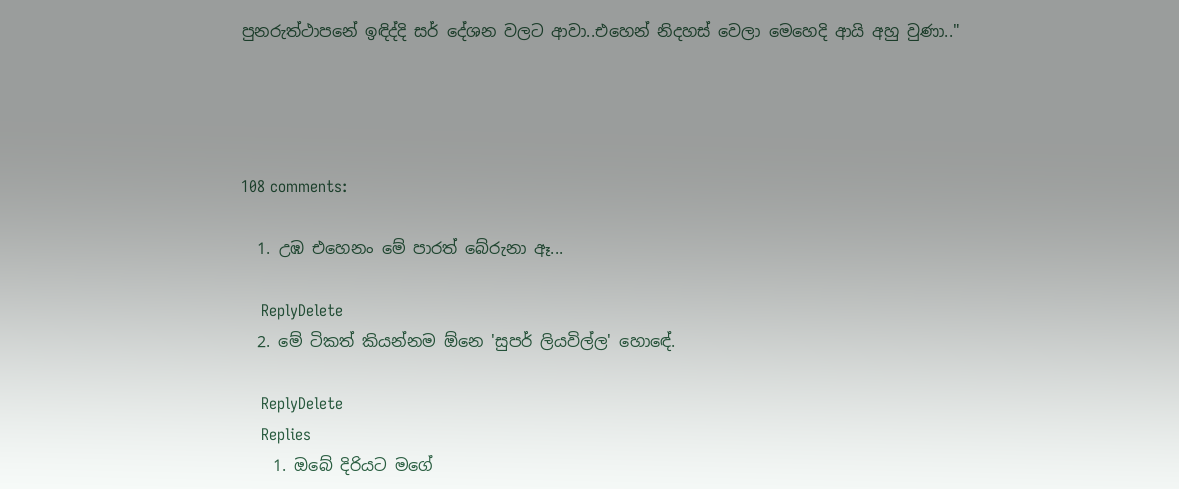පුනරුත්ථාපනේ ඉඳිද්දි සර් දේශන වලට ආවා..එහෙන් නිදහස් වෙලා මෙහෙදි ආයි අහු වුණා.."




108 comments:

  1. උඹ එහෙනං මේ පාරත් බේරුනා ඈ...

    ReplyDelete
  2. මේ ටිකත් කියන්නම ඕනෙ 'සුපර් ලියවිල්ල' හොඳේ.

    ReplyDelete
    Replies
    1. ඔබේ දිරියට මගේ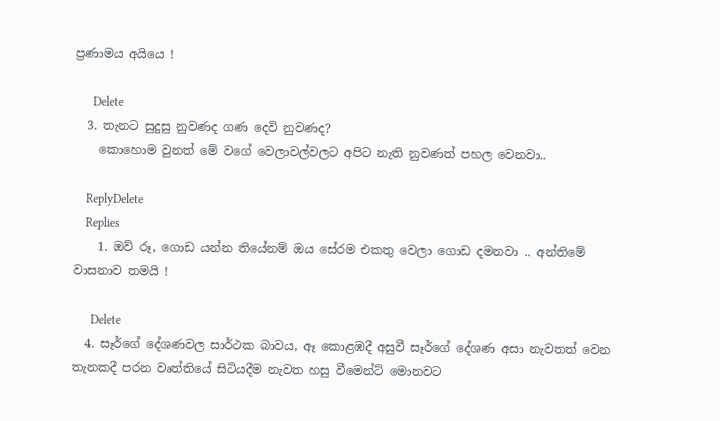ප්‍රණාමය අයියෙ !

      Delete
  3. තැනට සුදුසු නුවණද ගණ දෙවි නුවණද?
    කොහොම වුනත් මේ වගේ වෙලාවල්වලට අපිට නැති නුවණත් පහල වෙනවා..

    ReplyDelete
    Replies
    1. ඔව් රූ, ගොඩ යන්න තියේනම් ඔය සේරම එකතු වෙලා ගොඩ දමනවා .. අන්තිමේ වාසනාව තමයි !

      Delete
  4. සෑර්ගේ දේශණවල සාර්ථක බාවය, ඈ කොළඹදී අසුවී සෑර්ගේ දේශණ අසා නැවතත් වෙන තැනකදී පරන වෘත්තියේ සිටියදීම නැවත හසු වීමෙන්ට් මොනවට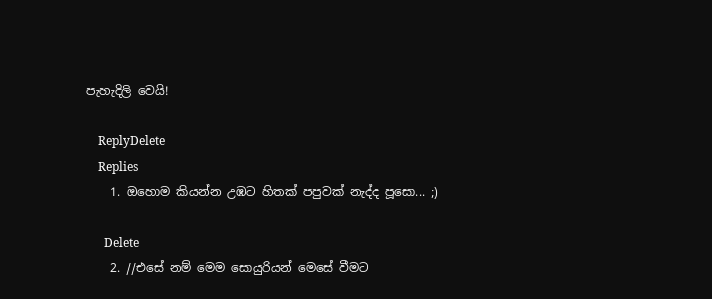පැහැදිලි වෙයි!

    ReplyDelete
    Replies
    1. ඔහොම කියන්න උඹට හිතක් පපුවක් නැද්ද පූසො... ;)

      Delete
    2. //එසේ නම් මෙම සොයුරියන් මෙසේ වීමට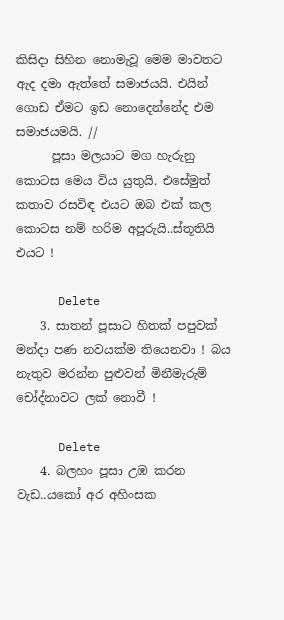කිසිදා සිහින නොමැවූ මෙම මාවතට ඇද දමා ඇත්තේ සමාජයයි. එයින් ගොඩ ඒමට ඉඩ නොදෙන්නේද එම සමාජයමයි. //
      පූසා මලයාට මග හැරුනු කොටස මෙය විය යුතුයි. එසේමුත් කතාව රසවිඳ එයට ඔබ එක් කල කොටස නම් හරිම අපූරුයි..ස්තූතියි එයට !

      Delete
    3. සාතන් පූසාට හිතක් පපුවක් මන්දා පණ නවයක්ම තියෙනවා ! බය නැතුව මරන්න පුළුවන් මිනීමැරුම් චෝද්නාවට ලක් නොවී !

      Delete
    4. බලහං පූසා උඹ කරන වැඩ..යකෝ අර අහිංසක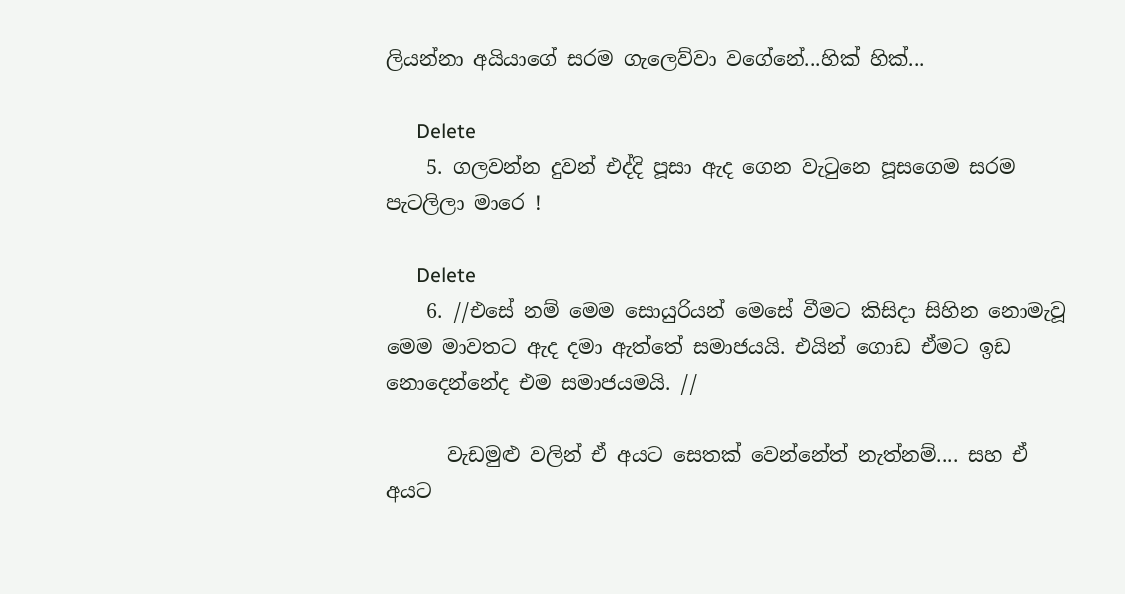ලියන්නා අයියාගේ සරම ගැලෙව්වා වගේනේ...හික් හික්...

      Delete
    5. ගලවන්න දුවන් එද්දි පූසා ඇද ගෙන වැටුනෙ පූසගෙම සරම පැටලිලා මාරෙ !

      Delete
    6. //එසේ නම් මෙම සොයුරියන් මෙසේ වීමට කිසිදා සිහින නොමැවූ මෙම මාවතට ඇද දමා ඇත්තේ සමාජයයි. එයින් ගොඩ ඒමට ඉඩ නොදෙන්නේද එම සමාජයමයි. //

      වැඩමුළු වලින් ඒ අයට සෙතක් වෙන්නේත් නැත්නම්.... සහ ඒ අයට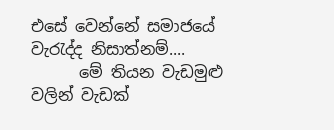එසේ වෙන්නේ සමාජයේ වැරැද්ද නිසාත්නම්....
      මේ තියන වැඩමුළු වලින් වැඩක්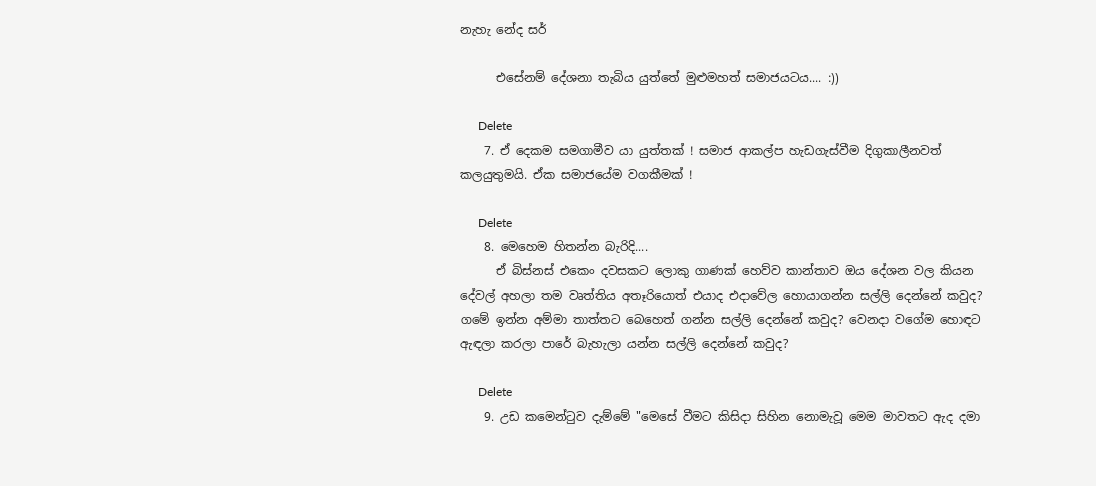නැහැ නේද සර්

      එසේනම් දේශනා තැබිය යුත්තේ මුළුමහත් සමාජයටය.... :))

      Delete
    7. ඒ දෙකම සමගාමීව යා යුත්තක් ! සමාජ ආකල්ප හැඩගැස්වීම දිගුකාලීනවත් කලයුතුමයි. ඒක සමාජයේම වගකීමක් !

      Delete
    8. මෙහෙම හිතන්න බැරිදි....
      ඒ බිස්නස් එකෙං දවසකට ලොකු ගාණක් හෙව්ව කාන්තාව ඔය දේශන වල කියන දේවල් අහලා තම වෘත්තිය අතෑරියොත් එයාද එදාවේල හොයාගන්න සල්ලි දෙන්නේ කවුද? ගමේ ඉන්න අම්මා තාත්තට බෙහෙත් ගන්න සල්ලි දෙන්නේ කවුද? වෙනදා වගේම හොඳට ඇඳලා කරලා පාරේ බැහැලා යන්න සල්ලි දෙන්නේ කවුද?

      Delete
    9. උඩ කමෙන්ටුව දැම්මේ "මෙසේ වීමට කිසිදා සිහින නොමැවූ මෙම මාවතට ඇද දමා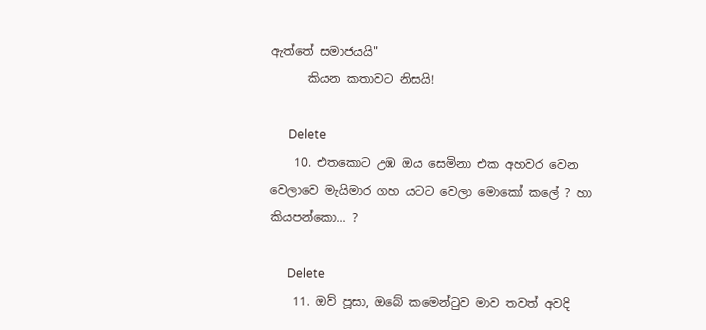ඇත්තේ සමාජයයි"
      කියන කතාවට නිසයි!

      Delete
    10. එතකොට උඹ ඔය සෙමිනා එක අහවර වෙන වෙලාවෙ මැයිමාර ගහ යටට වෙලා මොකෝ කලේ ? හා කියපන්කො... ?

      Delete
    11. ඔව් පූසා, ඔබේ කමෙන්ටුව මාව තවත් අවදි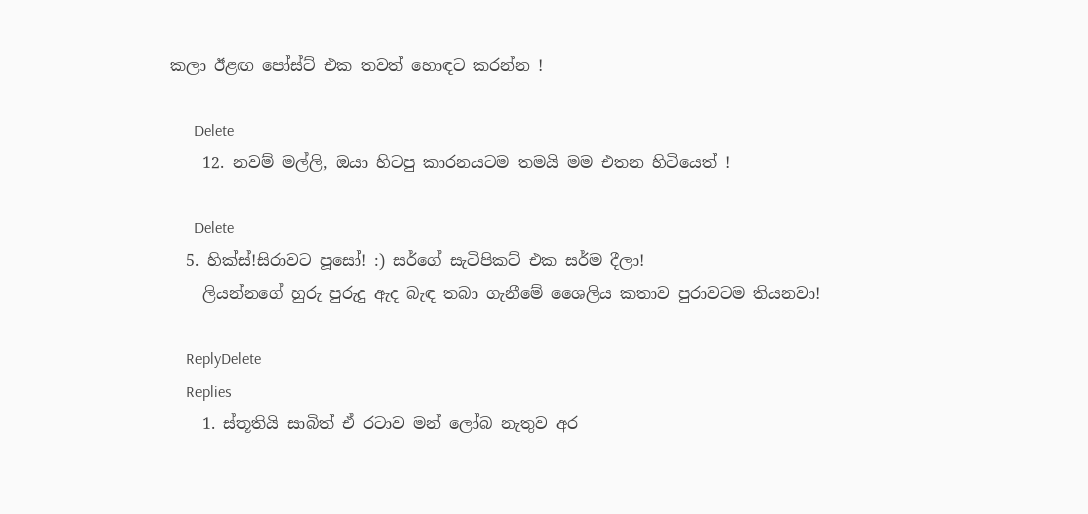කලා ඊළඟ පෝස්ට් එක තවත් හොඳට කරන්න !

      Delete
    12. නවම් මල්ලි, ඔයා හිටපු කාරනයටම තමයි මම එතන හිටියෙත් !

      Delete
  5. හික්ස්!සිරාවට පූසෝ! :) සර්ගේ සැටිපිකට් එක සර්ම දීලා!
    ලියන්නගේ හුරු පුරුදු ඇද බැඳ තබා ගැනීමේ ශෛලිය කතාව පුරාවටම තියනවා!

    ReplyDelete
    Replies
    1. ස්තූතියි සාබිත් ඒ රටාව මන් ලෝබ නැතුව අර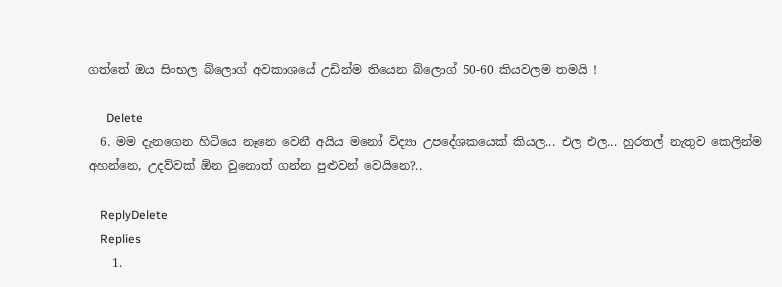ගත්තේ ඔය සිංභල බ්ලොග් අවකාශයේ උඩින්ම තියෙන බ්ලොග් 50-60 කියවලම තමයි !

      Delete
  6. මම දැනගෙන හිටියෙ නෑනෙ වෙනී අයිය මනෝ විද්‍යා උපදේශකයෙක් කියල... එල එල... හුරතල් නැතුව කෙලින්ම අහන්නෙ, උදව්වක් ඕන වුනොත් ගන්න පුළුවන් වෙයිනෙ?..

    ReplyDelete
    Replies
    1.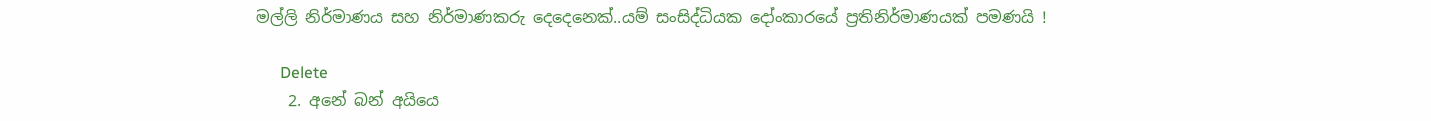මල්ලි නිර්මාණය සහ නිර්මාණකරු දෙදෙනෙක්..යම් සංසිද්ධියක දෝංකාරයේ ප්‍රතිනිර්මාණයක් පමණයි !

      Delete
    2. අනේ බන් අයියෙ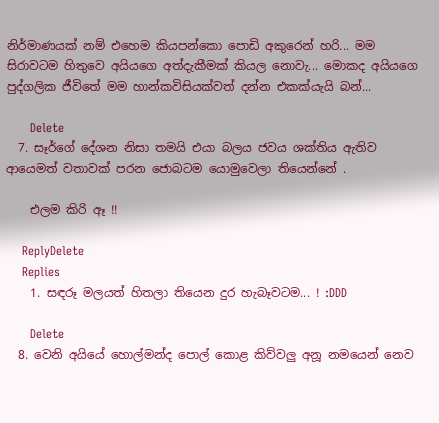නිර්මාණයක් නම් එහෙම කියපන්කො පොඩි අකුරෙන් හරි... මම සිරාවටම හිතුවෙ අයියගෙ අත්දැකීමක් කියල නොවැ... මොකද අයියගෙ පුද්ගලික ජීවිතේ මම හාන්කවිසියක්වත් දන්න එකක්යැයි බන්...

      Delete
  7. සෑර්ගේ දේශන නිසා තමයි එයා බලය ජවය ශක්තිය ඇතිව ආයෙමත් වතාවක් පරන ජොබටම යොමුවෙලා තියෙන්නේ .

    එලම කිරි ඈ !!

    ReplyDelete
    Replies
    1. සඳරූ මලයත් හිතලා තියෙන දුර හැබෑවටම... ! :DDD

      Delete
  8. වෙනි අයියේ හොල්මන්ද පොල් කොළ කිව්වලු අනූ නමයෙන් නෙව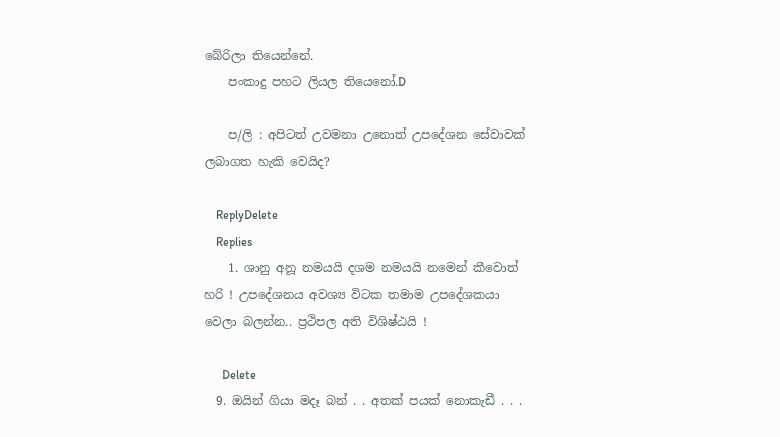බේරිලා තියෙන්නේ.
    පංකාදු පහට ලියල තියෙනෝ.D

    ප/ලි : අපිටත් උවමනා උනොත් උපදේශන සේවාවක් ලබාගත හැකි වෙයිද?

    ReplyDelete
    Replies
    1. ශානු අනූ නමයයි දශම නමයයි නමෙන් කීවොත් හරි ! උපදේශනය අවශ්‍ය විටක තමාම උපදේශකයා වෙලා බලන්න.. ප්‍රථිපල අති විශිෂ්ඨයි !

      Delete
  9. ඔයින් ගියා මදෑ බන් . . අතක් පයක් නොකැඩී . . .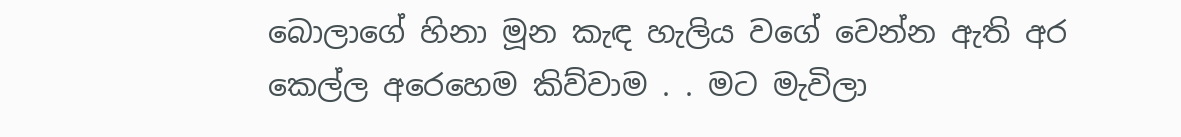බොලාගේ හිනා මූන කැඳ හැලිය වගේ වෙන්න ඇති අර කෙල්ල අරෙහෙම කිව්වාම . . මට මැවිලා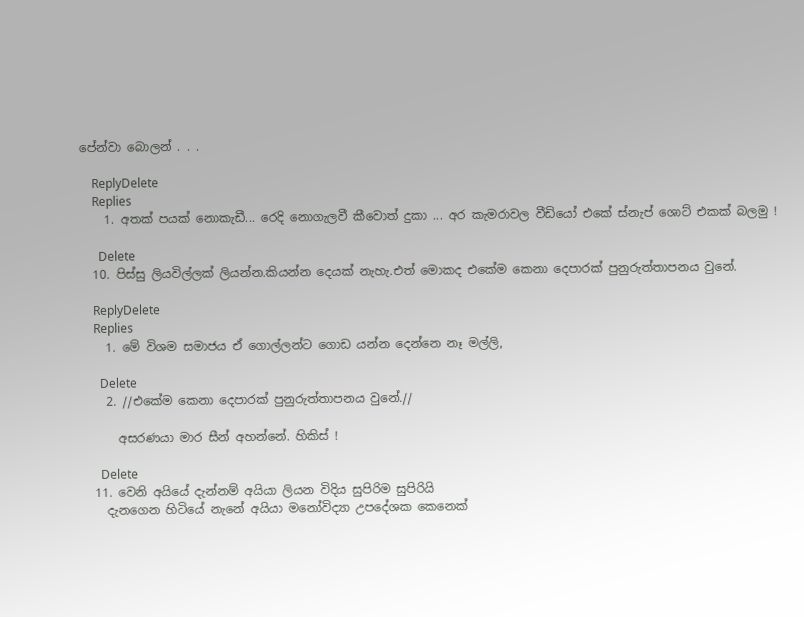පේන්වා බොලන් . . .

    ReplyDelete
    Replies
    1. අතක් පයක් නොකැඩී... රෙදි නොගැලවී කීවොත් දුකා ... අර කැමරාවල වීඩියෝ එකේ ස්නැප් ශොට් එකක් බලමු !

      Delete
  10. පිස්සු ලියවිල්ලක් ලියන්න.කියන්න දෙයක් නැහැ.එත් මොකද එකේම කෙනා දෙපාරක් පුනුරුත්තාපනය වුනේ.

    ReplyDelete
    Replies
    1. මේ විශම සමාජය ඒ ගොල්ලන්ට ගොඩ යන්න දෙන්නෙ නෑ මල්ලි,

      Delete
    2. //එකේම කෙනා දෙපාරක් පුනුරුත්තාපනය වුනේ.//

      අසරණයා මාර සීන් අහන්නේ. හිකිස් !

      Delete
  11. වෙනි අයියේ දැන්නම් අයියා ලියන විදිය සුපිරිම සුපිරියි
    දැනගෙන හිටියේ නැනේ අයියා මනෝවිද්‍යා උපදේශක කෙනෙක්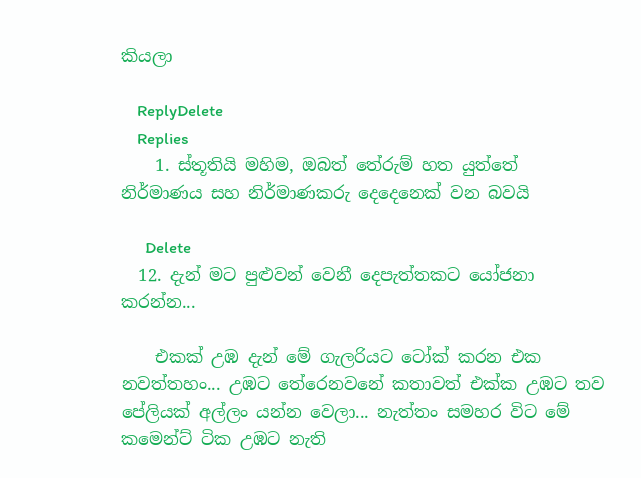කියලා

    ReplyDelete
    Replies
    1. ස්තූතියි මහිම, ඔබත් තේරුම් හත යුත්තේ නිර්මාණය සහ නිර්මාණකරු දෙදෙනෙක් වන බවයි

      Delete
  12. දැන් මට පුළුවන් වෙනී දෙපැත්තකට යෝජනා කරන්න...

    එකක් උඹ දැන් මේ ගැලරියට ටෝක් කරන එක නවත්තහං... උඹට තේරෙනවනේ කතාවත් එක්ක උඹට තව පේලියක් අල්ලං යන්න වෙලා... නැත්තං සමහර විට මේ කමෙන්ට් ටික උඹට නැති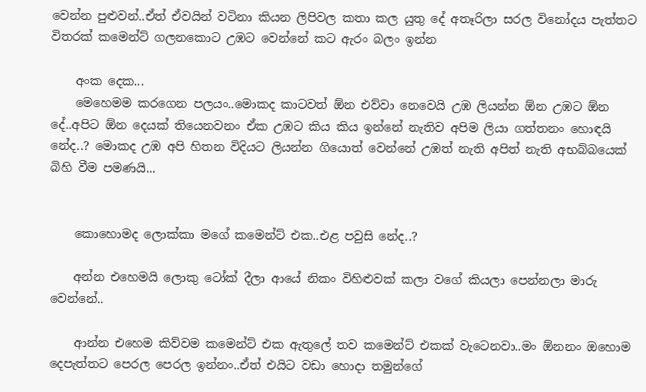වෙන්න පුළුවන්..ඒත් ඒවයින් වටිනා කියන ලිපිවල කතා කල යුතු දේ අතෑරිලා සරල විනෝදය පැත්තට විතරක් කමෙන්ට් ගලනකොට උඹට වෙන්නේ කට ඇරං බලං ඉන්න

    අංක දෙක...
    මෙහෙමම කරගෙන පලයං..මොකද කාටවත් ඕන එව්වා නෙවෙයි උඹ ලියන්න ඕන උඹට ඕන දේ..අපිට ඕන දෙයක් තියෙනවනං ඒක උඹට කිය කිය ඉන්නේ නැතිව අපිම ලියා ගත්තනං හොඳයි නේද..? මොකද උඹ අපි හිතන විදියට ලියන්න ගියොත් වෙන්නේ උඹත් නැති අපිත් නැති අභබ්බයෙක් බිහි වීම පමණයි...


    කොහොමද ලොක්කා ම‍ගේ කමෙන්ට් එක..එළ පවුසි නේද..?

    අන්න එහෙමයි ලොකු ටෝක් දීලා ආයේ නිකං විහිළුවක් කලා වගේ කියලා පෙන්නලා මාරු වෙන්නේ..

    ආන්න එහෙම කිව්වම කමෙන්ට් එක ඇතුලේ තව කමෙන්ට් එකක් වැටෙනවා..මං ඕනනං ඔහොම දෙපැත්තට පෙරල පෙරල ඉන්නං..ඒත් එයිට වඩා හොදා තමුන්ගේ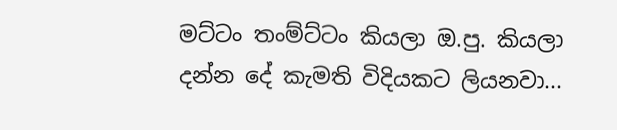මට්ටං තංම්ට්ටං කියලා ඔ.පු. කියලා දන්න දේ කැමති විදියකට ලියනවා...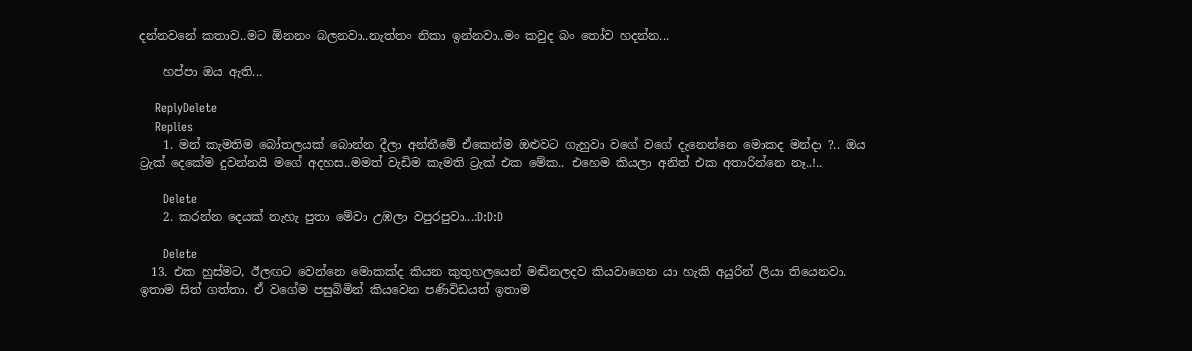දන්නවනේ කතාව..මට ඕනනං බලනවා..නැත්තං නිකා ඉන්නවා..මං කවුද බං තෝව හදන්න...

    හප්පා ඔය ඇති...

    ReplyDelete
    Replies
    1. මන් කැමතිම බෝතලයක් බොන්න දීලා අන්තීමේ ඒකෙන්ම ඔළුවට ගැහුවා වගේ වගේ දැනෙන්නෙ මොකද මන්දා ?.. ඔය ට්‍රැක් දෙකේම දුවන්නයි මගේ අදහස..මමත් වැඩිම කැමති ට්‍රැක් එක මේක.. එහෙම කියලා අනිත් එක අතාරින්නෙ නෑ..!..

      Delete
    2. කරන්න දෙයක් නැහැ පුතා මේවා උඹලා වපුරපුවා...:D:D:D

      Delete
  13. එක හුස්මට, ඊලඟට වෙන්නෙ මොකක්ද කියන කුතුහලයෙන් මඬිනලදව කියවාගෙන යා හැකි අයුරින් ලියා තියෙනවා. ඉතාම සිත් ගත්තා. ඒ වගේම පසුබිමින් කියවෙන පණිවිඩයත් ඉතාම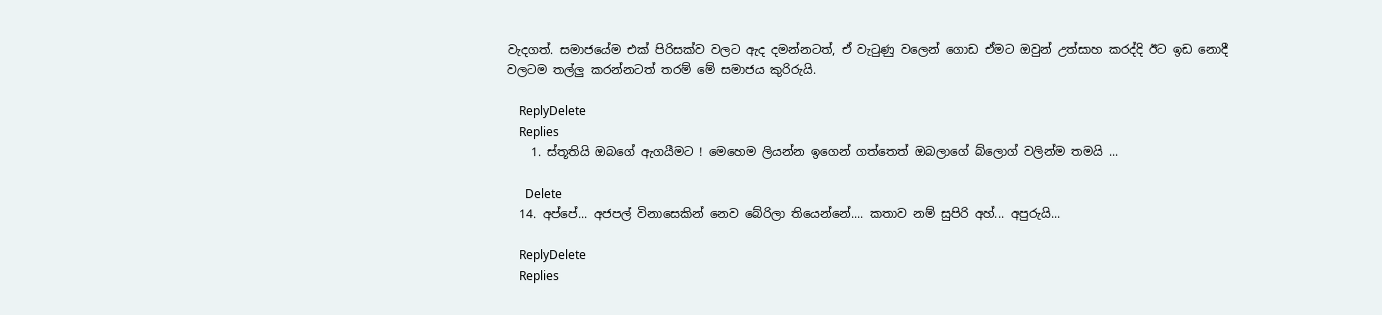වැදගත්. සමාජයේම එක් පිරිසක්ව වලට ඇද දමන්නටත්, ඒ වැටුණු වලෙන් ගොඩ ඒමට ඔවුන් උත්සාහ කරද්දි ඊට ඉඩ නොදී වලටම තල්ලු කරන්නටත් තරම් මේ සමාජය කුරිරුයි.

    ReplyDelete
    Replies
    1. ස්තූතියි ඔබගේ ඇගයීමට ! මෙහෙම ලියන්න ඉගෙන් ගත්තෙත් ඔබලාගේ බ්ලොග් වලින්ම තමයි ...

      Delete
  14. අප්පේ... අජපල් විනාසෙකින් නෙව බේරිලා තියෙන්නේ.... කතාව නම් සුපිරි අහ්... අපුරුයි...

    ReplyDelete
    Replies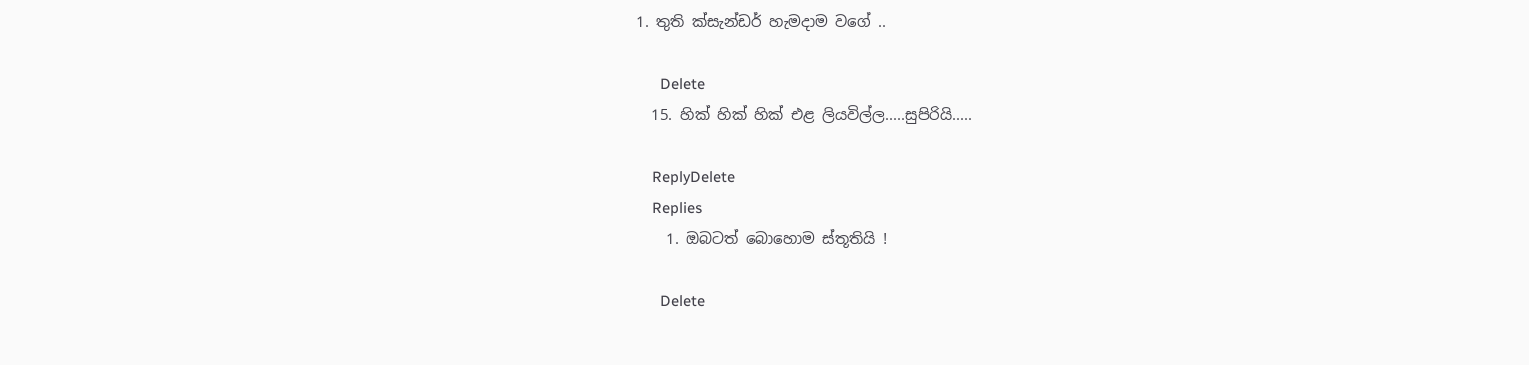1. තුති ක්සැන්ඩර් හැමදාම වගේ ..

      Delete
  15. හික් හික් හික් එළ ලියවිල්ල.....සුපිරියි.....

    ReplyDelete
    Replies
    1. ඔබටත් බොහොම ස්තූතියි !

      Delete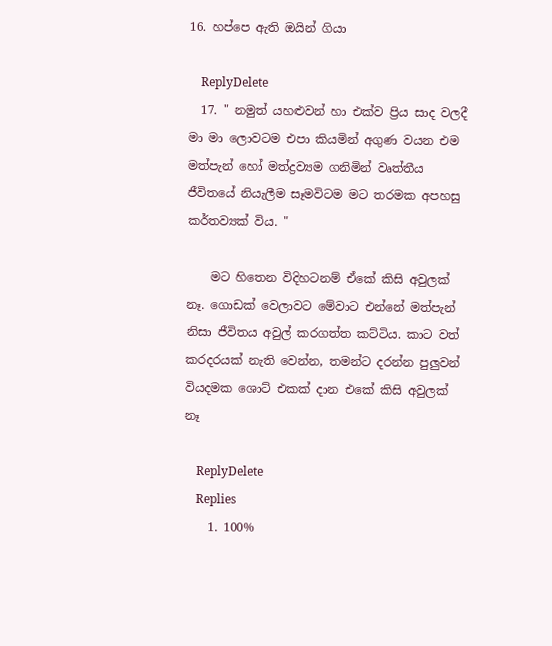16. හප්පෙ ඇති ඔයින් ගියා

    ReplyDelete
  17. " නමුත් යහළුවන් හා එක්ව ප්‍රිය සාද වලදී මා මා ලොවටම එපා කියමින් අගුණ වයන එම මත්පැන් හෝ මත්ද්‍රව්‍යම ගනිමින් වෘත්තීය ජීවිතයේ නියැලීම සෑමවිටම මට තරමක අපහසු කර්තව්‍යක් විය. "

    මට හිතෙන විදිහටනම් ඒකේ කිසි අවුලක් නෑ. ගොඩක් වෙලාවට මේවාට එන්නේ මත්පැන් නිසා ජීවිතය අවුල් කරගත්ත කට්ටිය. කාට වත් කරදරයක් නැති වෙන්න, තමන්ට දරන්න පුලුවන් වියදමක ශොට් එකක් දාන එකේ කිසි අවුලක් නෑ

    ReplyDelete
    Replies
    1. 100%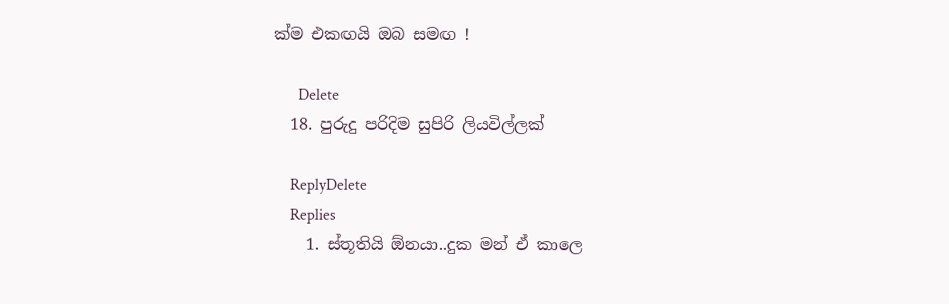ක්ම එකඟයි ඔබ සමඟ !

      Delete
  18. පුරුදු පරිදිම සුපිරි ලියවිල්ලක්

    ReplyDelete
    Replies
    1. ස්තූතියි ඕනයා..දුක මන් ඒ කාලෙ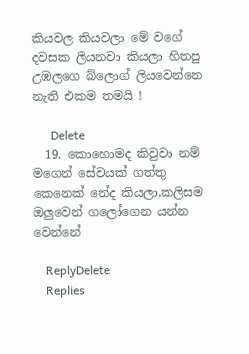කියවල කියවලා මේ වගේ දවසක ලියනවා කියලා හිතපු උඹලගෙ බ්ලොග් ලියවෙන්නෙ නැති එකම තමයි !

      Delete
  19. කොහොමද කිවුවා නම් මගෙන් සේවයක් ගත්තු කෙනෙක් නේද කියලා,කලිසම ඔලුවෙන් ගලෝගෙන යන්න වෙන්නේ

    ReplyDelete
    Replies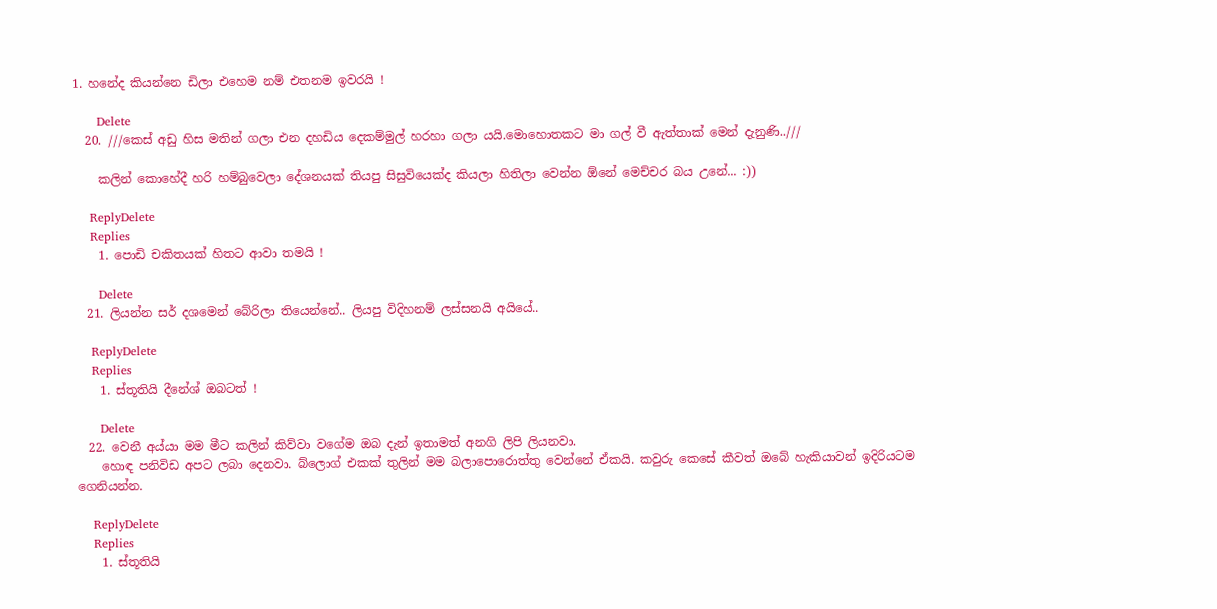1. හනේද කියන්නෙ ඩිලා එහෙම නම් එතනම ඉවරයි !

      Delete
  20. ///කෙස් අඩු හිස මතින් ගලා එන දහඩිය දෙකම්මුල් හරහා ගලා යයි.මොහොතකට මා ගල් වී ඇත්තාක් මෙන් දැනුණි..///

    කලින් කොහේදී හරි හම්බුවෙලා දේශනයක් තියපු සිසුවියෙක්ද කියලා හිතිලා වෙන්න ඕනේ මෙච්චර බය උනේ... :))

    ReplyDelete
    Replies
    1. පොඩි චකිතයක් හිතට ආවා තමයි !

      Delete
  21. ලියන්න සර් දශමෙන් බේරිලා තියෙන්නේ.. ලියපු විදිහනම් ලස්සනයි අයියේ..

    ReplyDelete
    Replies
    1. ස්තූතියි දීනේශ් ඔබටත් !

      Delete
  22. වෙනී අය්යා මම මීට කලින් කිව්වා වගේම ඔබ දැන් ඉතාමත් අනගි ලිපි ලියනවා.
    හොඳ පනිවිඩ අපට ලබා දෙනවා. බ්ලොග් එකක් තුලින් මම බලාපොරොත්තු වෙන්නේ ඒකයි. කවුරු කෙසේ කීවත් ඔබේ හැකියාවන් ඉදිරියටම ගෙනියන්න.

    ReplyDelete
    Replies
    1. ස්තූතියි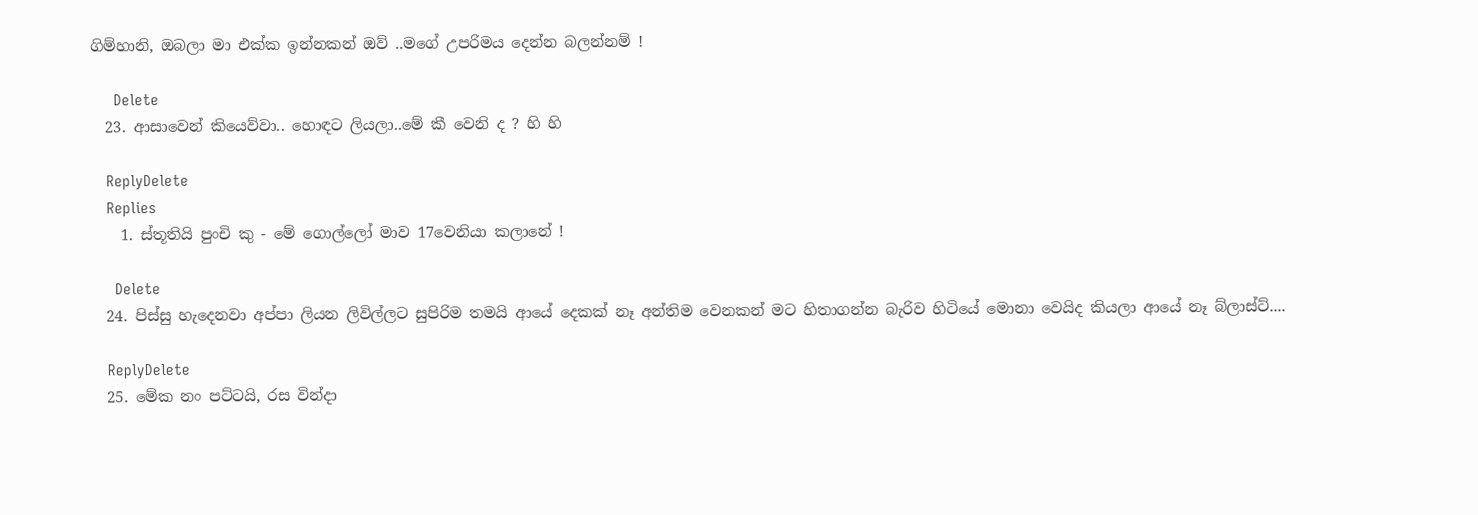ගිම්හානි, ඔබලා මා එක්ක ඉන්නකන් ඔව් ..මගේ උපරිමය දෙන්න බලන්නම් !

      Delete
  23. ආසාවෙන් කියෙව්වා.. හොඳට ලියලා..මේ කී වෙනි ද ? හි හි

    ReplyDelete
    Replies
    1. ස්තූතියි පුංචි කු - මේ ගොල්ලෝ මාව 17වෙනියා කලානේ !

      Delete
  24. පිස්සු හැදෙනවා අප්පා ලියන ලිවිල්ලට සුපිරිම තමයි ආයේ දෙකක් නෑ අන්තිම වෙනකන් මට හිතාගන්න බැරිව හිටියේ මොනා වෙයිද කියලා ආයේ නෑ බ්ලාස්ට්....

    ReplyDelete
  25. මේක නං පට්ටයි, රස වින්දා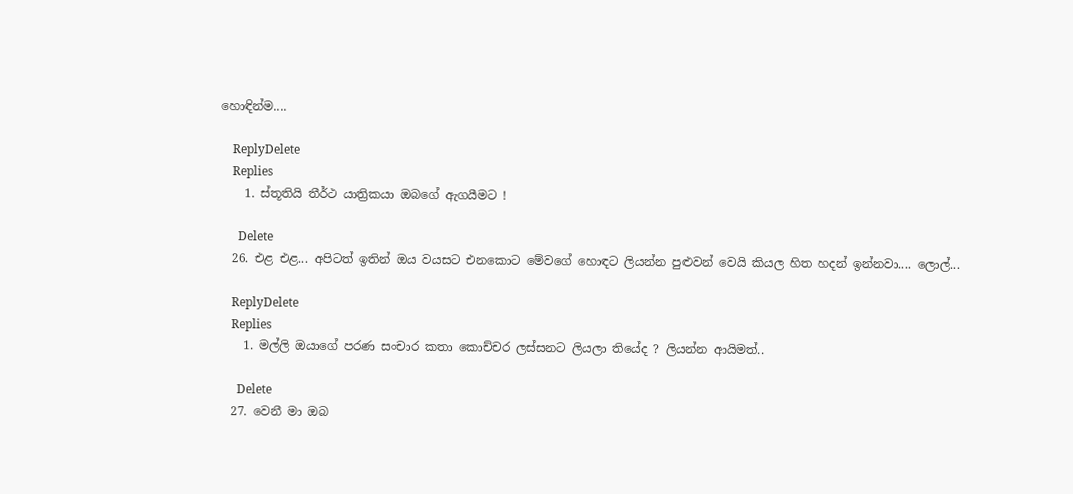හොඳින්ම....

    ReplyDelete
    Replies
    1. ස්තූතියි තීර්ථ යාත්‍රිකයා ඔබගේ ඇගයීමට !

      Delete
  26. එළ එළ... අපිටත් ඉතින් ඔය වයසට එනකොට මේවගේ හොඳට ලියන්න පුළුවන් වෙයි කියල හිත හදන් ඉන්නවා.... ලොල්...

    ReplyDelete
    Replies
    1. මල්ලි ඔයාගේ පරණ සංචාර කතා කොච්චර ලස්සනට ලියලා තියේද ? ලියන්න ආයිමත්..

      Delete
  27. වෙනී මා ඔබ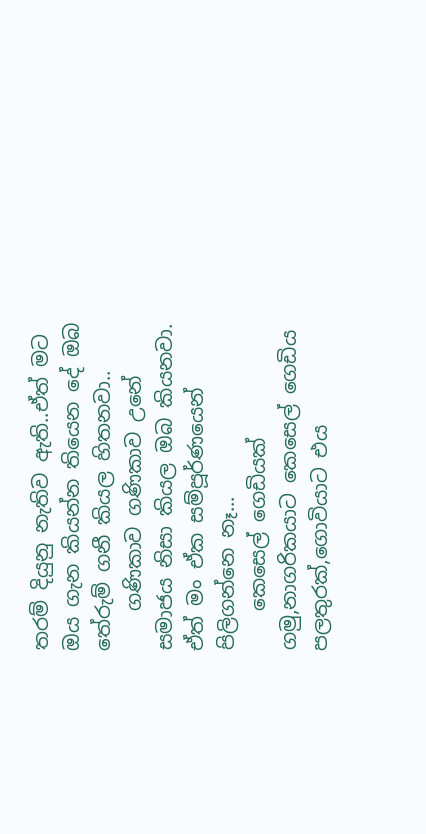තරම් දියුනු නැතිව ඇති..ඒත් මට ඔය ගැන කියන්න තියෙන දේ ඔබ තේරුම් ගනී කියල හිතනවා..
    ගණිකාව ගණිකාව උනේ සමාජය නිසා කියල ඔබ කියනවා. ඒත් මං ඒක සම්පූර්ණයෙන් පිලිගන්නෙ නෑ...
    කෙසෙල් ගෙඩියක් ගමු,නාගරිකයාට කෙසෙල් ගෙඩිය පලතුරක්,ගොවියාට එය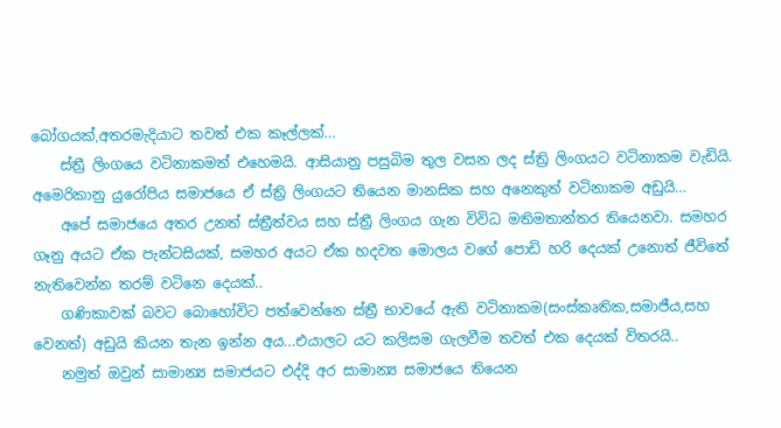බෝගයක්,අතරමැදියාට තවත් එක කෑල්ලක්...
    ස්ත්‍රී ලිංගයෙ වටිනාකමත් එහෙමයි. ආසියානු පසුබිම තුල වසන ලද ස්ත්‍රි ලිංගයට වටිනාකම වැඩියි. අමෙරිකානු යුරෝපිය සමාජයෙ ඒ ස්ත්‍රි ලිංගයට තියෙන මානසික සහ අනෙකුත් වටිනාකම අඩුයි...
    අපේ සමාජයෙ අතර උනත් ස්ත්‍රීත්වය සහ ස්ත්‍රී ලිංගය ගැන විවිධ මතිමතාන්තර තියෙනවා. සමහර ගෑනු අයට ඒක පැන්ටසියක්, සමහර අයට ඒක හදවත මොලය වගේ පොඩි හරි දෙයක් උනොත් ජීවිතේ නැතිවෙන්න තරම් වටිනෙ දෙයක්..
    ගණිකාවක් බවට බොහෝවිට පත්වෙන්නෙ ස්ත්‍රී භාවයේ ඇති වටිනාකම(සංස්කෘතික,සමාජීය,සහ වෙනත්) අඩුයි කියන තැන ඉන්න අය...එයාලට යට කලිසම ගැලවීම තවත් එක දෙයක් විතරයි..
    නමුත් ඔවුන් සාමාන්‍ය සමාජයට එද්දි අර සාමාන්‍ය සමාජයෙ තියෙන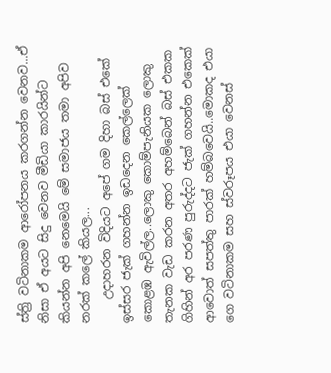ස්ත්‍රි වටිනාකම ආරෝපනය කරගන්න වෙනව...ඒ නිසා ඒ අයට සිදු වෙනව මීඩියා කාරයින්ට කියන්න අපි නෙමෙයි මේ සමාජය තමා අපිව නරක් කලේ කියල...
    උදාහරන විදියට අපේ ගම දිහා බස් එකේ ඉස්සර ජැක් ගහන්න ඉඩදෙන කෙල්ලෙක් කොළඹ ඇවිල්ල..ලොකු කොම්පැනියක ලොකු තැනක වැඩ කරන අතර අහම්බෙන් බස් එකක ගිහින් අර පරණ පුරුද්දට ජැක් ගහන්න එකෙක් ආවොත් සපත්තු පාරක් හම්බවෙයි..මොකද එයා ගෙ වටිනාකම සහ ස්වරූපය එයා වෙනස්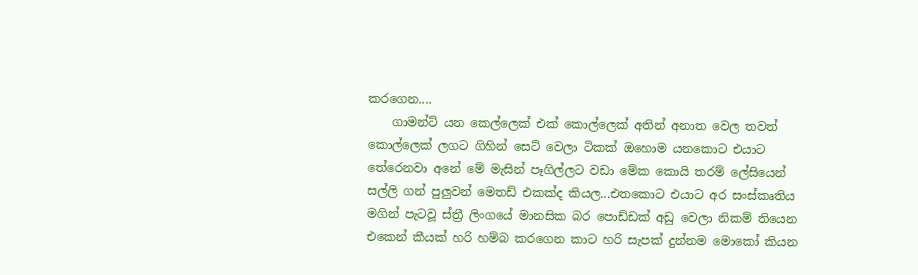කරගෙන....
    ගාමන්ට් යන කෙල්ලෙක් එක් කොල්ලෙක් අතින් අනාත වෙල තවත් කොල්ලෙක් ලගට ගිහින් සෙට් වෙලා ටිකක් ඔහොම යනකොට එයාට තේරෙනවා අනේ මේ මැසින් පෑගිල්ලට වඩා මේක කොයි තරම් ලේසියෙන් සල්ලි ගන් පුලුවන් මෙතඩ් එකක්ද කියල...එතකොට එයාට අර සංස්කෘතිය මගින් පැටවූ ස්ත්‍රී ලිංගයේ මානසික බර පොඩ්ඩක් අඩු වෙලා නිකම් තියෙන එකෙන් කීයක් හරි හම්බ කරගෙන කාට හරි සැපක් දුන්නම මොකෝ කියන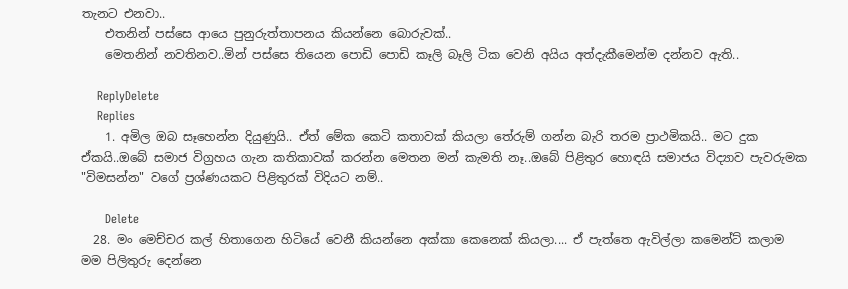තැනට එනවා..
    එතනින් පස්සෙ ආයෙ පුනුරුත්තාපනය කියන්නෙ බොරුවක්..
    මෙතනින් නවතිනව..මින් පස්සෙ තියෙන පොඩි පොඩි කෑලි බෑලි ටික වෙනි අයිය අත්දැකීමෙන්ම දන්නව ඇති..

    ReplyDelete
    Replies
    1. අමිල ඔබ සෑහෙන්න දියුණුයි.. ඒත් මේක කෙටි කතාවක් කියලා තේරුම් ගන්න බැරි තරම ප්‍රාථමිකයි.. මට දුක ඒකයි..ඔබේ සමාජ විග්‍රහය ගැන කතිකාවක් කරන්න මෙතන මන් කැමති නෑ..ඔබේ පිළිතුර හොඳයි සමාජය විද්‍යාව පැවරුමක "විමසන්න" වගේ ප්‍රශ්ණයකට පිළිතුරක් විදියට නම්..

      Delete
  28. මං මෙච්චර කල් හිතාගෙන හිටියේ වෙනී කියන්නෙ අක්කා කෙනෙක් කියලා.... ඒ පැත්තෙ ඇවිල්ලා කමෙන්ට් කලාම මම පිලිතුරු දෙන්නෙ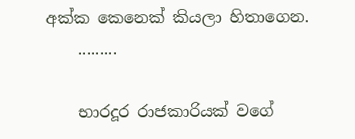අක්ක කෙ‍නෙක් කියලා හිතාගෙන.
    .........

    භාරදූර රාජකාරියක් වගේ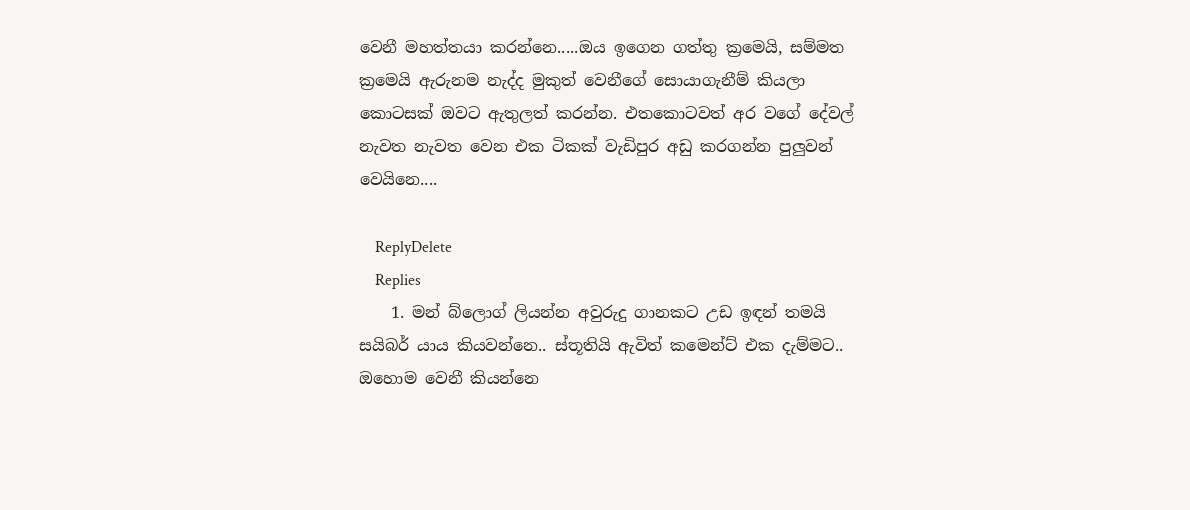වෙනී මහත්තයා කරන්නෙ.....ඔය ඉගෙන ගත්තු ක්‍රමෙයි, සම්මත ක්‍රමෙයි ඇරුනම නැද්ද මුකුත් වෙනීගේ සොයාගැනීම් කියලා කොටසක් ඔවට ඇතුලත් කරන්න. එතකොටවත් අර වගේ දේවල් නැවත නැවත වෙන එක ටිකක් වැඩිපුර අඩු කරගන්න පුලුවන් වෙයිනෙ....

    ReplyDelete
    Replies
    1. මන් බ්ලොග් ලියන්න අවුරුදු ගානකට උඩ ඉඳන් තමයි සයිබර් යාය කියවන්නෙ.. ස්තූතියි ඇවිත් කමෙන්ට් එක දැම්මට.. ඔහොම වෙනී කියන්නෙ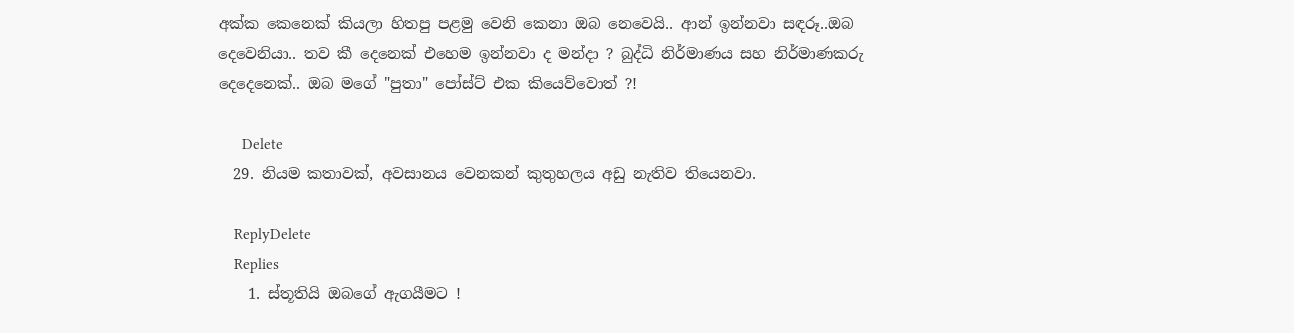අක්ක කෙනෙක් කියලා හිතපු පළමු වෙනි කෙනා ඔබ නෙවෙයි.. ආන් ඉන්නවා සඳරූ..ඔබ දෙවෙනියා.. තව කී දෙනෙක් එහෙම ඉන්නවා ද මන්දා ? බුද්ධි නිර්මාණය සහ නිර්මාණකරු දෙදෙනෙක්.. ඔබ මගේ "පුතා" පෝස්ට් එක කියෙව්වොත් ?!

      Delete
  29. නියම කතාවක්, අවසානය වෙනකන් කුතුහලය අඩු නැතිව තියෙනවා.

    ReplyDelete
    Replies
    1. ස්තූතියි ඔබගේ ඇගයීමට !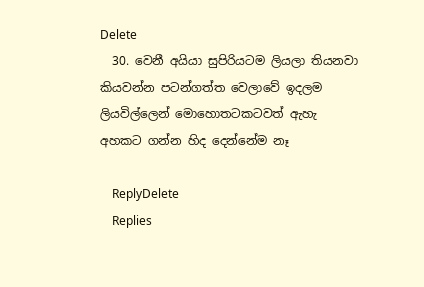Delete
  30. වෙනී අයියා සුපිරියටම ලියලා තියනවා කියවන්න පටන්ගත්ත වෙලාවේ ඉදලම ලියවිල්ලෙන් මොහොතටකටවත් ඇහැ අහකට ගන්න හිද දෙන්නේම නෑ

    ReplyDelete
    Replies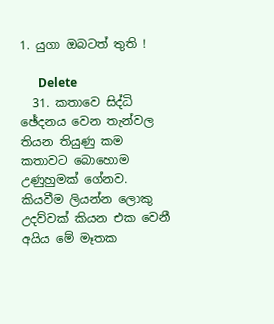1. යුගා ඔබටත් තුති !

      Delete
  31. කතාවෙ සිද්ධි ඡේදනය වෙන තැන්වල තියන තියුණු කම කතාවට බොහොම උණුහුමක් ගේනව. කියවීම ලියන්න ලොකු උදව්වක් කියන එක වෙනී අයිය මේ මෑතක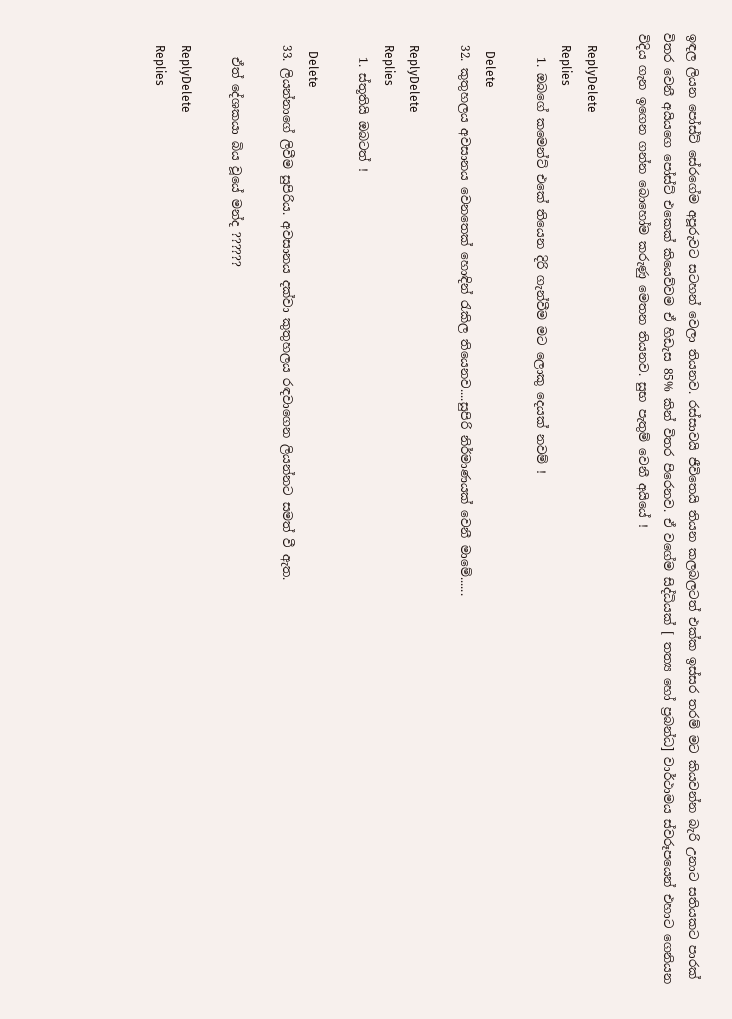ඉඳල ලියන පෝස්ට් සේරගේම අපූරුවට සටහන් වෙලා තියනව. රස්සාවයි ජීවිතෙයි තියන කලබලටත් එක්ක ඉස්සර තරම් මට කියවන්න බැරි උනාට සතියකට පාරක් විතර වෙනී අයියගෙ පෝස්ට් එකෙක් කියෙව්වම ඒ හිඩැස 85% කින් විතර පිරෙනව. ඒ වගේම සිද්ධියක් [ තත්‍ය හෝ ප්‍රබන්ධ] වාර්ථාමය ස්වරූපයෙන් එහාට ගෙනියන විදිය ගැන ඉගෙන ගන්න බොහෝම කරුණු මෙතන තියනව. සුභ පැතුම් වෙනී අයියේ !

    ReplyDelete
    Replies
    1. ඔබගේ කමෙන්ට් එකේ තියෙන දිරි ගැන්වීම මට ලොකු දෙයක් නවම් !

      Delete
  32. කුතුහලය අවසානය වෙනතෙක් හොඳින් රැකිල තියෙනව....සුපිරි නිර්මාණයක් වෙනී මාමේ......

    ReplyDelete
    Replies
    1. ස්තූතියි ඔබටත් !

      Delete
  33. ලියන්නාගේ ලිවීම සුපිරිය. අවසානය දක්වා කුතුහලය රඳවාගෙන ලියන්නට සමත් වී ඇත.

    ඒත් දේශකයා බිය වූයේ මන්ද ??????

    ReplyDelete
    Replies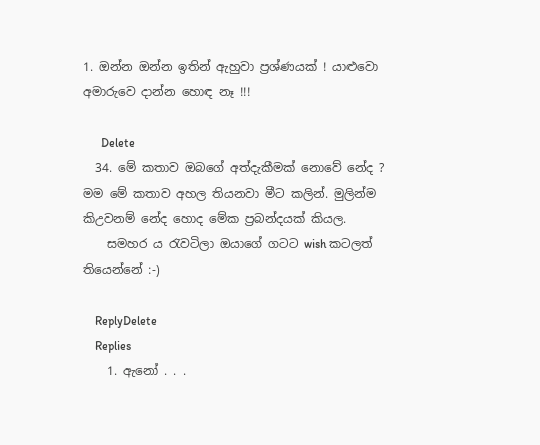1. ඔන්න ඔන්න ඉතින් ඇහුවා ප්‍රශ්ණයක් ! යාළුවො අමාරුවෙ දාන්න හොඳ නෑ !!!

      Delete
  34. මේ කතාව ඔබගේ අත්දැකීමක් නොවේ නේද ? මම මේ කතාව අහල තියනවා මීට කලින්. මුලින්ම කිඋවනම් නේද හොද මේක ප්‍රබන්දයක් කියල.
    සමහර ය රැවටිලා ඔයාගේ ගටට wish කටලත් තියෙන්නේ :-)

    ReplyDelete
    Replies
    1. ඇනෝ . . .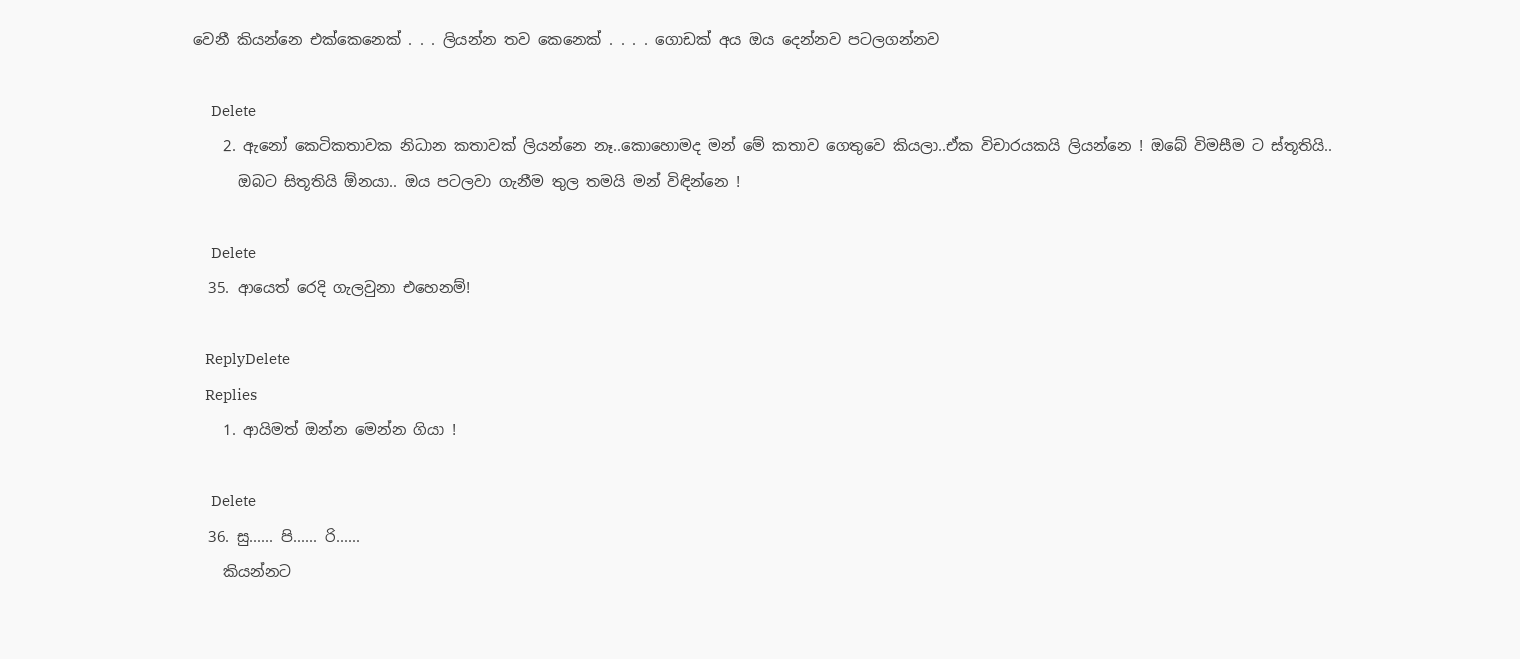වෙනී කියන්නෙ එක්කෙනෙක් . . . ලියන්න තව කෙනෙක් . . . . ගොඩක් අය ඔය දෙන්නව පටලගන්නව

      Delete
    2. ඇනෝ කෙටිකතාවක නිධාන කතාවක් ලියන්නෙ නෑ..කොහොමද මන් මේ කතාව ගෙතුවෙ කියලා..ඒක විචාරයකයි ලියන්නෙ ! ඔබේ විමසීම ට ස්තූතියි..
      ඔබට සිතූතියි ඕනයා.. ඔය පටලවා ගැනීම තුල තමයි මන් විඳින්නෙ !

      Delete
  35. ආයෙත් රෙදි ගැලවුනා එහෙනම්!

    ReplyDelete
    Replies
    1. ආයිමත් ඔන්න මෙන්න ගියා !

      Delete
  36. සු...... පි...... රි......
    කියන්නට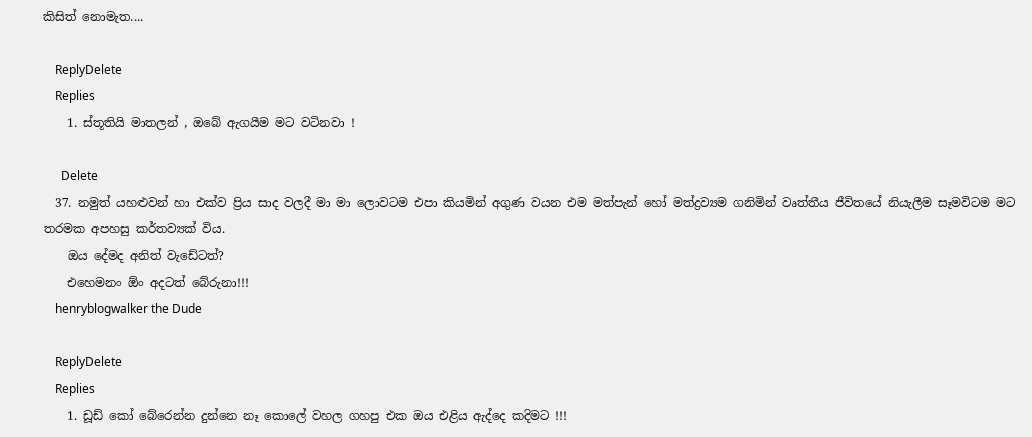කිසිත් නොමැත....

    ReplyDelete
    Replies
    1. ස්තූතියි මාතලන් , ඔබේ ඇගයීම මට වටිනවා !

      Delete
  37. නමුත් යහළුවන් හා එක්ව ප්‍රිය සාද වලදී මා මා ලොවටම එපා කියමින් අගුණ වයන එම මත්පැන් හෝ මත්ද්‍රව්‍යම ගනිමින් වෘත්තීය ජීවිතයේ නියැලීම සෑමවිටම මට තරමක අපහසු කර්තව්‍යක් විය.
    ඔය දේමද අනිත් වැඩේටත්?
    එහෙමනං ඕං අදටත් බේරුනා!!!
    henryblogwalker the Dude

    ReplyDelete
    Replies
    1. ඩූඩ් කෝ බේරෙන්න දුන්නෙ නෑ කොලේ වහල ගහපු එක ඔය එළිය ඇද්දෙ කදිමට !!!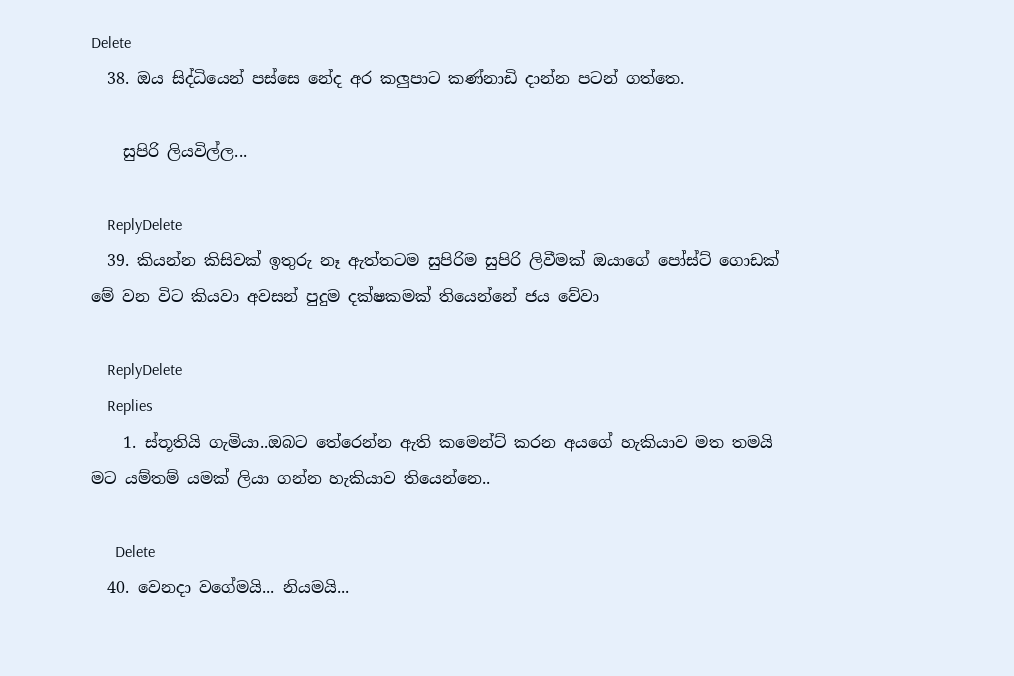Delete
  38. ඔය සිද්ධියෙන් පස්සෙ නේද අර කලුපාට කණ්නාඩි දාන්න පටන් ගත්තෙ.

    සුපිරි ලියවිල්ල...

    ReplyDelete
  39. කියන්න කිසිවක් ඉතුරු නෑ ඇත්තටම සුපිරිම සුපිරි ලිවීමක් ඔයාගේ පෝස්ට් ගොඩක් මේ වන විට කියවා අවසන් පුදුම දක්ෂකමක් තියෙන්නේ ජය වේවා

    ReplyDelete
    Replies
    1. ස්තූතියි ගැමියා..ඔබට තේරෙන්න ඇති කමෙන්ට් කරන අයගේ හැකියාව මත තමයි මට යම්තම් යමක් ලියා ගන්න හැකියාව තියෙන්නෙ..

      Delete
  40. වෙනදා වගේමයි... නියමයි...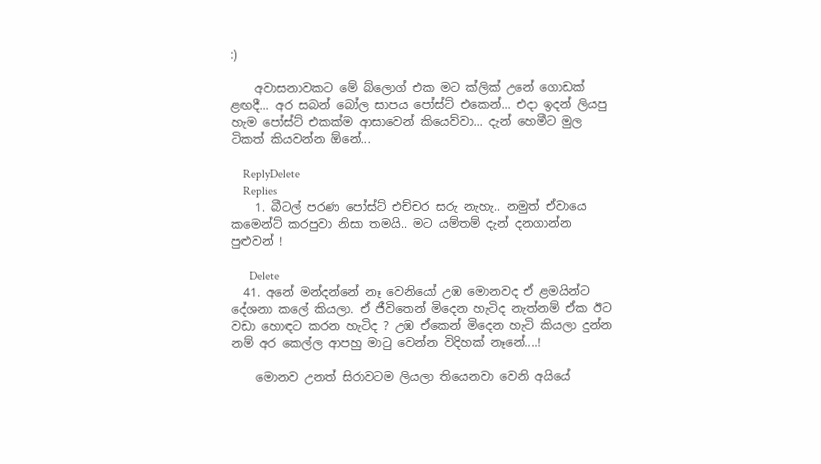:)

    අවාසනාවකට මේ බ්ලොග් එක මට ක්ලික් උනේ ගොඩක් ළඟදී... අර සබන් බෝල සාපය පෝස්ට් එකෙන්... එදා ඉදන් ලියපු හැම පෝස්ට් එකක්ම ආසාවෙන් කියෙව්වා... දැන් හෙමීට මුල ටිකත් කියවන්න ඕනේ...

    ReplyDelete
    Replies
    1. බීටල් පරණ පෝස්ට් එච්චර සරු නැහැ.. නමුත් ඒවායෙ කමෙන්ට් කරපුවා නිසා තමයි.. මට යම්තම් දැන් දනගාන්න පුළුවන් !

      Delete
  41. අනේ මන්දන්නේ නෑ වෙනියෝ උඹ මොනවද ඒ ළමයින්ට දේශනා කලේ කියලා. ඒ ජීවිතෙන් මිදෙන හැටිද නැත්නම් ඒක ඊට වඩා හොඳට කරන හැටිද ? උඹ ඒකෙන් මිදෙන හැටි කියලා දුන්න නම් අර කෙල්ල ආපහු මාටු වෙන්න විදිහක් නෑනේ....!

    මොනව උනත් සිරාවටම ලියලා තියෙනවා වෙනි අයියේ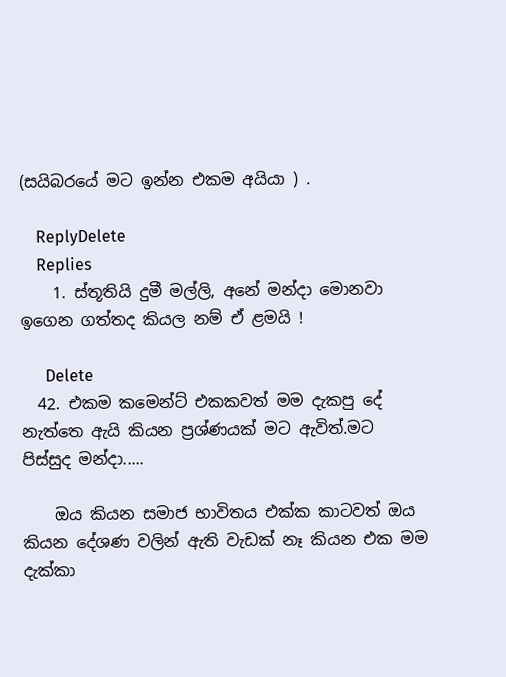(සයිබරයේ මට ඉන්න එකම අයියා ) .

    ReplyDelete
    Replies
    1. ස්තූතියි දුමී මල්ලි, අනේ මන්දා මොනවා ඉගෙන ගත්තද කියල නම් ඒ ළමයි !

      Delete
  42. එකම කමෙන්ට් එකකවත් මම දැකපු දේ නැත්තෙ ඇයි කියන ප්‍රශ්ණයක් මට ඇවිත්.මට පිස්සුද මන්දා.....

    ඔය කියන සමාජ භාවිතය එක්ක කාටවත් ඔය කියන දේශණ වලින් ඇති වැඩක් නෑ කියන එක මම දැක්කා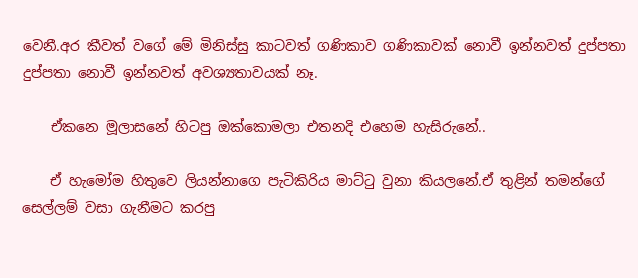වෙනී.අර කීවත් වගේ මේ මිනිස්සු කාටවත් ගණිකාව ගණිකාවක් නොවී ඉන්නවත් දුප්පතා දුප්පතා නොවී ඉන්නවත් අවශ්‍යතාවයක් නෑ.

    ඒකනෙ මූලාසනේ හිටපු ඔක්කොමලා එතනදි එහෙම හැසිරුනේ..

    ඒ හැමෝම හිතුවෙ ලියන්නාගෙ පැටිකිරිය මාට්ටු වුනා කියලනේ.ඒ තුළින් තමන්ගේ සෙල්ලම් වසා ගැනීමට කරපු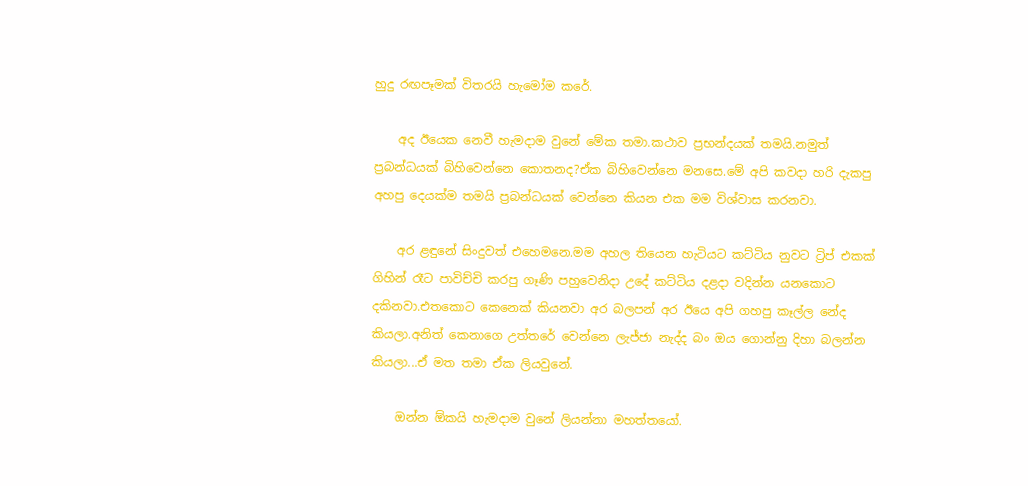හුදු රඟපෑමක් විතරයි හැමෝම කරේ.

    අද ඊයෙක නෙවී හැමදාම වුනේ මේක තමා.කථාව ප්‍රභන්දයක් තමයි.නමුත් ප්‍රබන්ධයක් බිහිවෙන්නෙ කොතනද?ඒක බිහිවෙන්නෙ මනසෙ.මේ අපි කවදා හරි දැකපු අහපු දෙයක්ම තමයි ප්‍රබන්ධයක් වෙන්නෙ කියන එක මම විශ්වාස කරනවා.

    අර ළඳුනේ සිංදුවත් එහෙමනෙ.මම අහල තියෙන හැටියට කට්ටිය නුවට ට්‍රිප් එකක් ගිහින් රෑට පාවිච්චි කරපු ගෑණි පහුවෙනිදා උදේ කට්ටිය දළදා වදින්න යනකොට දකිනවා.එතකොට කෙනෙක් කියනවා අර බලපන් අර ඊයෙ අපි ගහපු කෑල්ල නේද කියලා.අනිත් කෙනාගෙ උත්තරේ වෙන්නෙ ලැජ්ජා නැද්ද බං ඔය ගොන්නු දිහා බලන්න කියලා...ඒ මත තමා ඒක ලියවුනේ.

    ඔන්න ඕකයි හැමදාම වුනේ ලියන්නා මහත්තයෝ.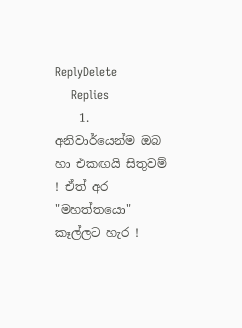ReplyDelete
    Replies
    1. අනිවාර්යෙන්ම ඔබ හා එකඟයි සිතුවම් ! ඒත් අර "මහත්තයො" කෑල්ලට හැර !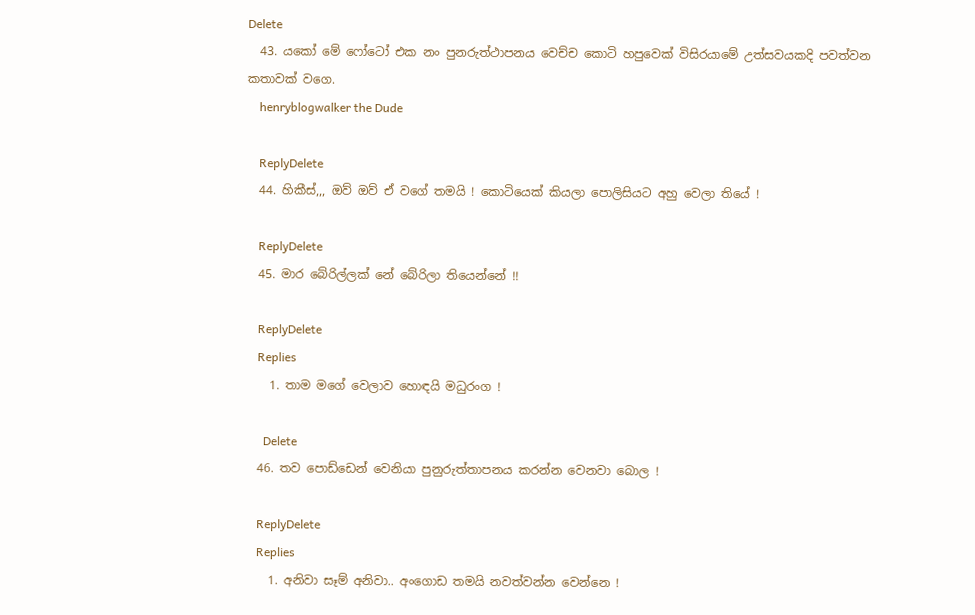Delete
  43. යකෝ මේ ෆෝටෝ එක නං පුනරුත්ථාපනය වෙච්ච කොටි හපුවෙක් විසිරයාමේ උත්සවයකදි පවත්වන කතාවක් වගෙ.
    henryblogwalker the Dude

    ReplyDelete
  44. හිකීස්,,, ඔව් ඔව් ඒ වගේ තමයි ! කොටියෙක් කියලා පොලිසියට අහු වෙලා තියේ !

    ReplyDelete
  45. මාර බේරිල්ලක් නේ බේරිලා තියෙන්නේ !!

    ReplyDelete
    Replies
    1. තාම මගේ වෙලාව හොඳයි මධුරංග !

      Delete
  46. තව පොඩ්ඩෙන් වෙනියා පුනුරුත්තාපනය කරන්න වෙනවා බොල !

    ReplyDelete
    Replies
    1. අනිවා සෑම් අනිවා.. අංගොඩ තමයි නවත්වන්න වෙන්නෙ !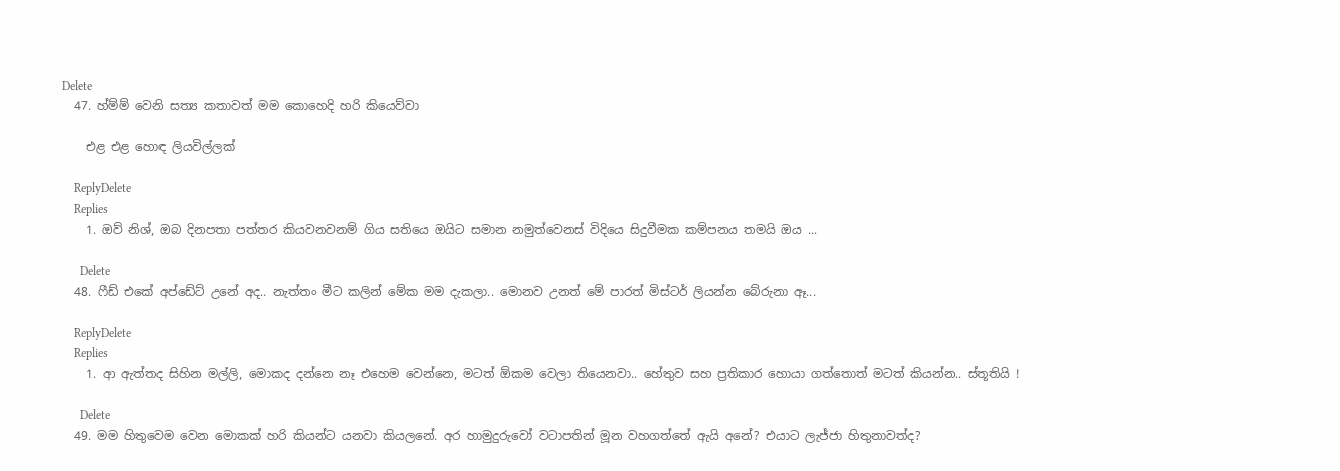Delete
  47. හ්ම්ම් වෙනි සත්‍ය කතාවත් මම කොහෙදි හරි කියෙව්වා

    එළ එළ හොඳ ලියවිල්ලක්

    ReplyDelete
    Replies
    1. ඔව් නිශ්, ඔබ දිනපතා පත්තර කියවනවනම් ගිය සතියෙ ඔයිට සමාන නමුත්වෙනස් විදියෙ සිදුවීමක කම්පනය තමයි ඔය ...

      Delete
  48. ෆීඩ් එකේ අප්ඩේට් උනේ අද.. නැත්තං මීට කලින් මේක මම දැකලා.. මොනව උනත් මේ පාරත් මිස්ටර් ලියන්න බේරුනා ඈ...

    ReplyDelete
    Replies
    1. ආ ඇත්තද සිහින මල්ලි, මොකද දන්නෙ නෑ එහෙම වෙන්නෙ, මටත් ඕකම වෙලා තියෙනවා.. හේතුව සහ ප්‍රතිකාර හොයා ගත්තොත් මටත් කියන්න.. ස්තූතියි !

      Delete
  49. මම හිතුවෙම වෙන මොකක් හරි කියන්ට යනවා කියලනේ. අර හාමුදුරුවෝ වටාපතින් මූන වහගත්තේ ඇයි අනේ? එයාට ලැජ්ජා හිතුනාවත්ද?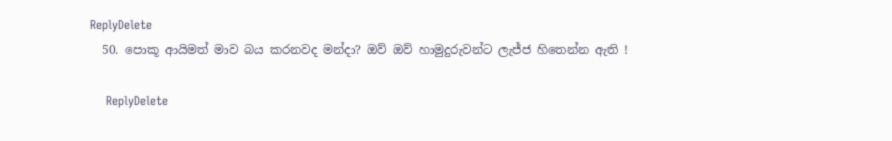ReplyDelete
  50. පොකූ ආයිමත් මාව බය කරනවද මන්දා? ඔව් ඔව් හාමුදුරුවන්ට ලැජ්ජ හිතෙන්න ඇති !

    ReplyDelete